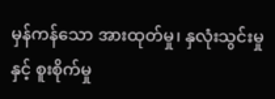မှန်ကန်သော အားထုတ်မှု၊ နှလုံးသွင်းမှုနှင့် စူးစိုက်မှု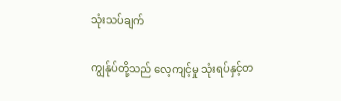သုံးသပ်ချက်

ကျွန်ုပ်တို့သည် လေ့ကျင့်မှု သုံးရပ်နှင့်တ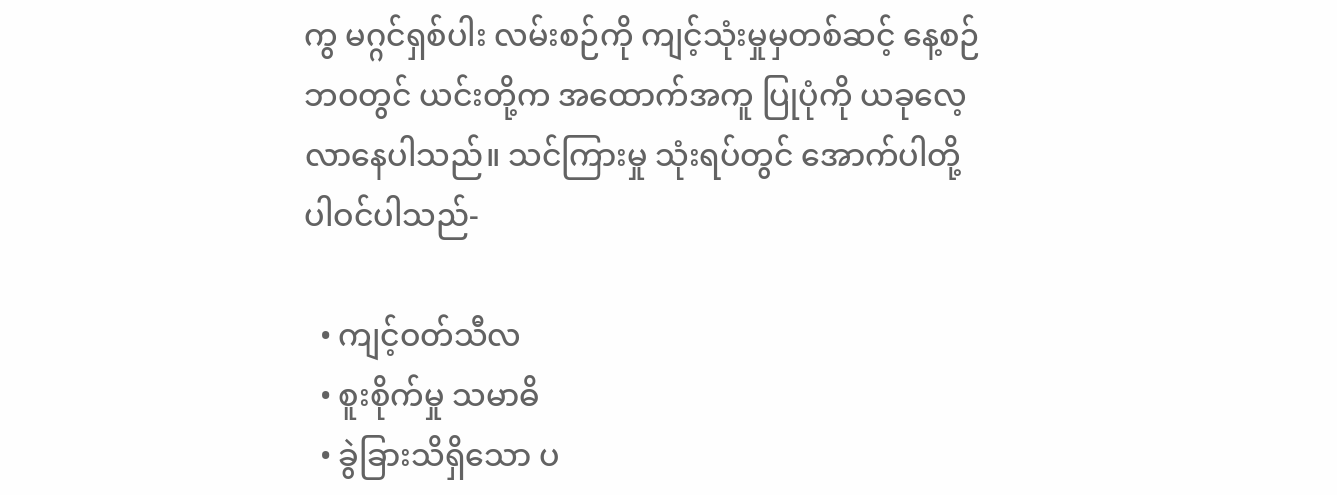ကွ မဂ္ဂင်ရှစ်ပါး လမ်းစဉ်ကို ကျင့်သုံးမှုမှတစ်ဆင့် နေ့စဉ်ဘဝတွင် ယင်းတို့က အထောက်အကူ ပြုပုံကို ယခုလေ့လာနေပါသည်။ သင်ကြားမှု သုံးရပ်တွင် အောက်ပါတို့ ပါဝင်ပါသည်-

  • ကျင့်ဝတ်သီလ
  • စူးစိုက်မှု သမာဓိ
  • ခွဲခြားသိရှိသော ပ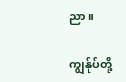ညာ။

ကျွန်ုပ်တို့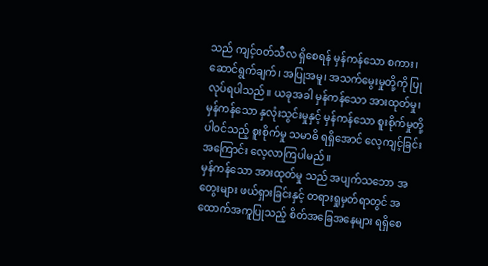သည် ကျင့်ဝတ်သီလ ရှိစေရန် မှန်ကန်သော စကား၊ ဆောင်ရွက်ချက်၊ အပြုအမူ၊ အသက်မွေးမှုတို့ကို ပြုလုပ်ရပါသည်။ ယခုအခါ မှန်ကန်သော အားထုတ်မှု၊ မှန်ကန်သော နှလုံးသွင်းမှုနှင့် မှန်ကန်သော စူးစိုက်မှုတို့ ပါဝင်သည့် စူးစိုက်မှု သမာဓိ ရရှိအောင် လေ့ကျင့်ခြင်းအကြောင်း လေ့လာကြပါမည်။
မှန်ကန်သော အားထုတ်မှု သည် အပျက်သဘော အတွေးများ ဖယ်ရှားခြင်းနှင့် တရားရှုမှတ်ရာတွင် အထောက်အကူပြုသည့် စိတ်အခြေအနေများ ရရှိစေ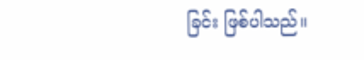ခြင်း ဖြစ်ပါသည်။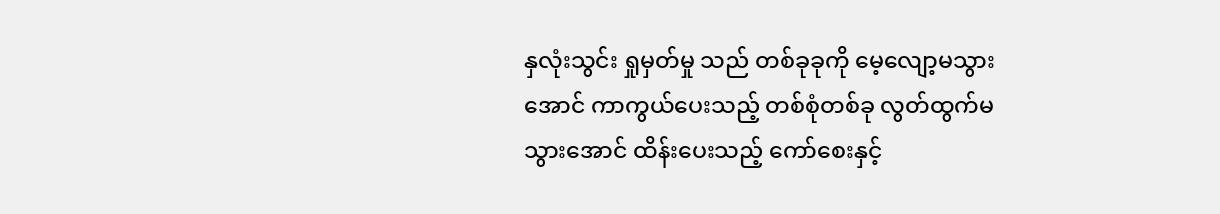နှလုံးသွင်း ရှုမှတ်မှု သည် တစ်ခုခုကို မေ့လျော့မသွားအောင် ကာကွယ်ပေးသည့် တစ်စုံတစ်ခု လွတ်ထွက်မသွားအောင် ထိန်းပေးသည့် ကော်စေးနှင့်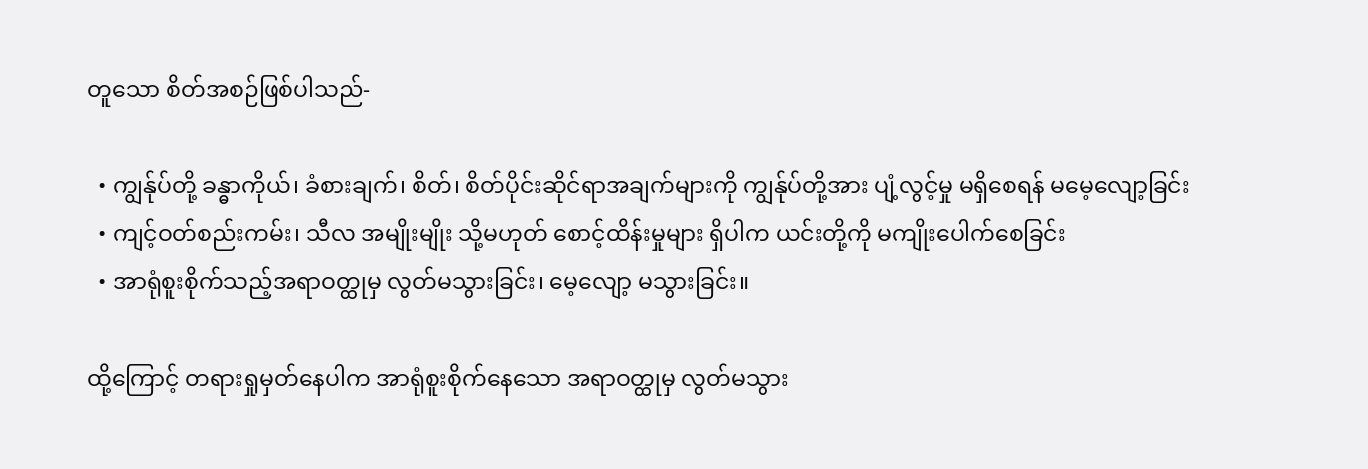တူသော စိတ်အစဉ်ဖြစ်ပါသည်-

  • ကျွန်ုပ်တို့ ခန္ဓာကိုယ်၊ ခံစားချက်၊ စိတ်၊ စိတ်ပိုင်းဆိုင်ရာအချက်များကို ကျွန်ုပ်တို့အား ပျံ့လွင့်မှု မရှိစေရန် မမေ့လျော့ခြင်း
  • ကျင့်ဝတ်စည်းကမ်း၊ သီလ အမျိုးမျိုး သို့မဟုတ် စောင့်ထိန်းမှုများ ရှိပါက ယင်းတို့ကို မကျိုးပေါက်စေခြင်း
  • အာရုံစူးစိုက်သည့်အရာဝတ္ထုမှ လွတ်မသွားခြင်း၊ မေ့လျော့ မသွားခြင်း။

ထို့ကြောင့် တရားရှုမှတ်နေပါက အာရုံစူးစိုက်နေသော အရာဝတ္ထုမှ လွတ်မသွား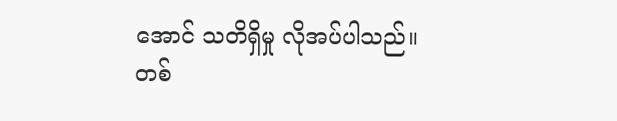အောင် သတိရှိမှု လိုအပ်ပါသည်။ တစ်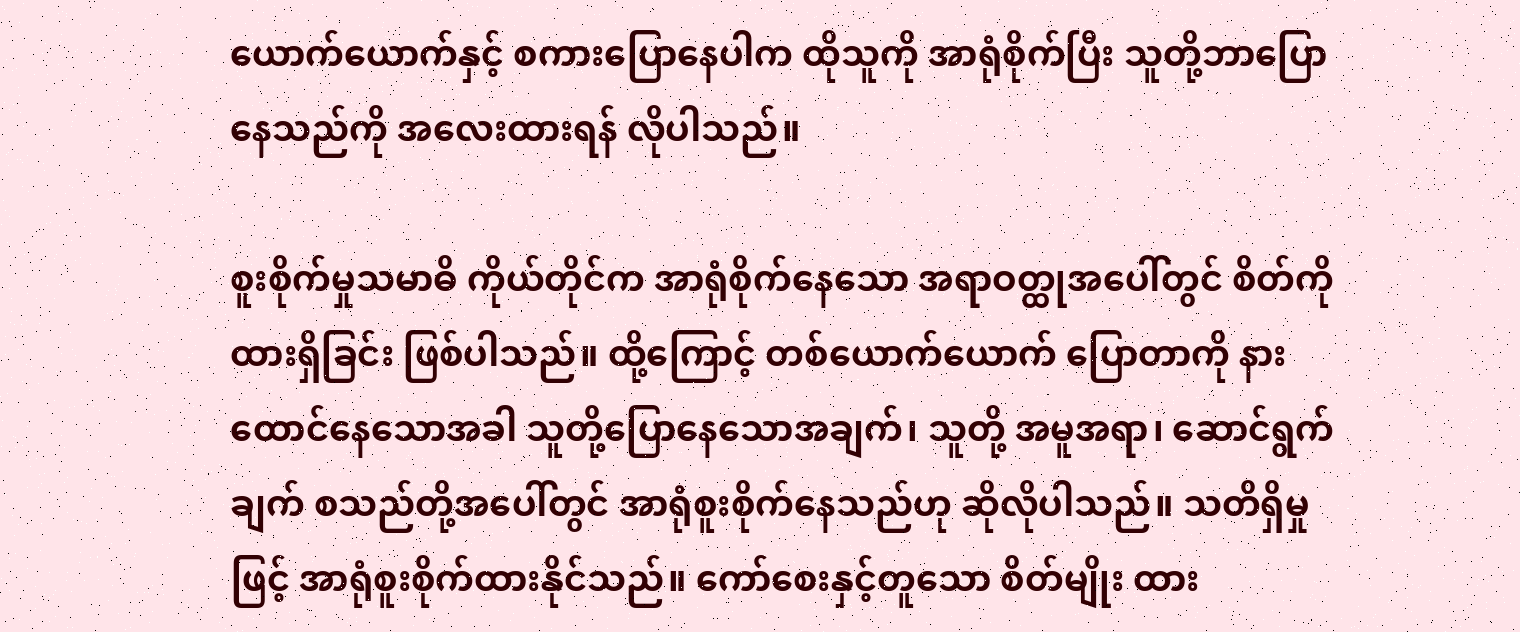ယောက်ယောက်နှင့် စကားပြောနေပါက ထိုသူကို အာရုံစိုက်ပြီး သူတို့ဘာပြောနေသည်ကို အလေးထားရန် လိုပါသည်။

စူးစိုက်မှုသမာဓိ ကိုယ်တိုင်က အာရုံစိုက်နေသော အရာဝတ္ထုအပေါ်တွင် စိတ်ကိုထားရှိခြင်း ဖြစ်ပါသည်။ ထို့ကြောင့် တစ်ယောက်ယောက် ပြောတာကို နားထောင်နေသောအခါ သူတို့ပြောနေသောအချက်၊ သူတို့ အမူအရာ၊ ဆောင်ရွက်ချက် စသည်တို့အပေါ်တွင် အာရုံစူးစိုက်နေသည်ဟု ဆိုလိုပါသည်။ သတိရှိမှုဖြင့် အာရုံစူးစိုက်ထားနိုင်သည်။ ကော်စေးနှင့်တူသော စိတ်မျိုး ထား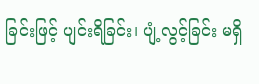ခြင်းဖြင့် ပျင်းရိခြင်း၊ ပျံ့လွင့်ခြင်း မရှိ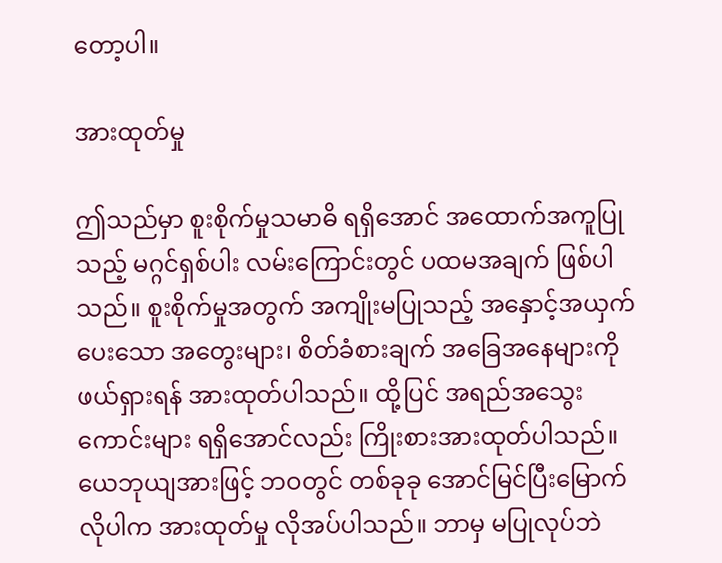တော့ပါ။

အားထုတ်မှု

ဤသည်မှာ စူးစိုက်မှုသမာဓိ ရရှိအောင် အထောက်အကူပြုသည့် မဂ္ဂင်ရှစ်ပါး လမ်းကြောင်းတွင် ပထမအချက် ဖြစ်ပါသည်။ စူးစိုက်မှုအတွက် အကျိုးမပြုသည့် အနှောင့်အယှက်ပေးသော အတွေးများ၊ စိတ်ခံစားချက် အခြေအနေများကို ဖယ်ရှားရန် အားထုတ်ပါသည်။ ထို့ပြင် အရည်အသွေးကောင်းများ ရရှိအောင်လည်း ကြိုးစားအားထုတ်ပါသည်။ ယေဘုယျအားဖြင့် ဘဝတွင် တစ်ခုခု အောင်မြင်ပြီးမြောက်လိုပါက အားထုတ်မှု လိုအပ်ပါသည်။ ဘာမှ မပြုလုပ်ဘဲ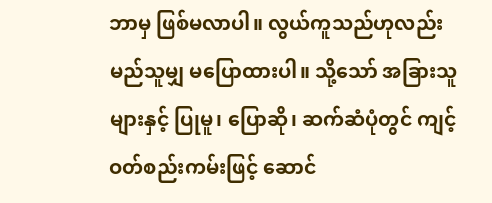ဘာမှ ဖြစ်မလာပါ။ လွယ်ကူသည်ဟုလည်း မည်သူမျှ မပြောထားပါ။ သို့သော် အခြားသူများနှင့် ပြုမူ၊ ပြောဆို၊ ဆက်ဆံပုံတွင် ကျင့်ဝတ်စည်းကမ်းဖြင့် ဆောင်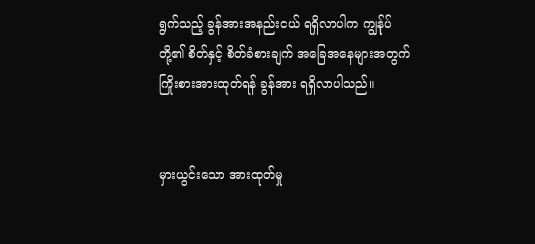ရွက်သည့် ခွန်အားအနည်းငယ် ရရှိလာပါက ကျွန်ုပ်တို့၏ စိတ်နှင့် စိတ်ခံစားချက် အခြေအနေများအတွက် ကြိုးစားအားထုတ်ရန် ခွန်အား ရရှိလာပါသည်။


မှားယွင်းသော အားထုတ်မှု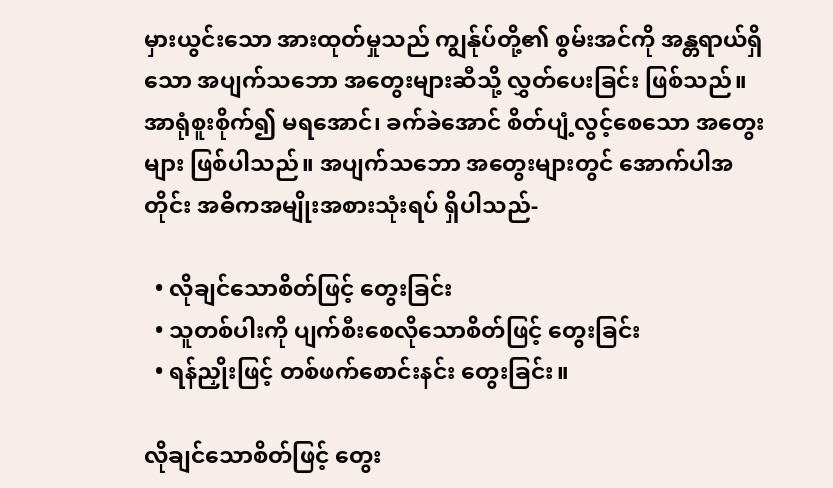မှားယွင်းသော အားထုတ်မှုသည် ကျွန်ုပ်တို့၏ စွမ်းအင်ကို အန္တရာယ်ရှိသော အပျက်သဘော အတွေးများဆီသို့ လွှတ်ပေးခြင်း ဖြစ်သည်။ အာရုံစူးစိုက်၍ မရအောင်၊ ခက်ခဲအောင် စိတ်ပျံ့လွင့်စေသော အတွေးများ ဖြစ်ပါသည်။ အပျက်သဘော အတွေးများတွင် အောက်ပါအတိုင်း အဓိကအမျိုးအစားသုံးရပ် ရှိပါသည်-

  • လိုချင်သောစိတ်ဖြင့် တွေးခြင်း
  • သူတစ်ပါးကို ပျက်စီးစေလိုသောစိတ်ဖြင့် တွေးခြင်း
  • ရန်ညှိုးဖြင့် တစ်ဖက်စောင်းနင်း တွေးခြင်း။

လိုချင်သောစိတ်ဖြင့် တွေး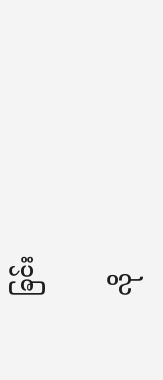ခြင်း

လို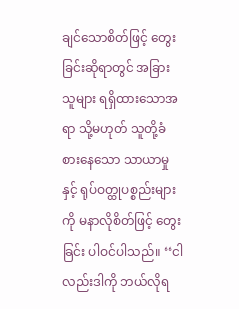ချင်သောစိတ်ဖြင့် တွေးခြင်းဆိုရာတွင် အခြားသူများ ရရှိထားသောအရာ သို့မဟုတ် သူတို့ခံစားနေသော သာယာမှုနှင့် ရုပ်ဝတ္ထုပစ္စည်းများကို မနာလိုစိတ်ဖြင့် တွေးခြင်း ပါဝင်ပါသည်။ ‘‘ငါလည်းဒါကို ဘယ်လိုရ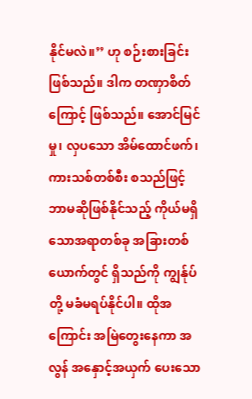နိုင်မလဲ။’’ ဟု စဉ်းစားခြင်း ဖြစ်သည်။ ဒါက တဏှာစိတ်ကြောင့် ဖြစ်သည်။ အောင်မြင်မှု၊ လှပသော အိမ်ထောင်ဖက်၊ ကားသစ်တစ်စီး စသည်ဖြင့် ဘာမဆိုဖြစ်နိုင်သည့် ကိုယ်မရှိသောအရာတစ်ခု အခြားတစ်ယောက်တွင် ရှိသည်ကို ကျွန်ုပ်တို့ မခံမရပ်နိုင်ပါ။ ထိုအကြောင်း အမြဲတွေးနေကာ အလွန် အနှောင့်အယှက် ပေးသော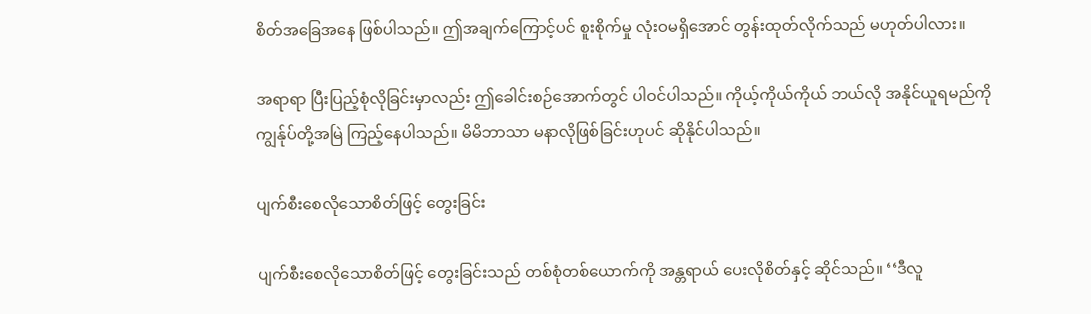စိတ်အခြေအနေ ဖြစ်ပါသည်။ ဤအချက်ကြောင့်ပင် စူးစိုက်မှု လုံးဝမရှိအောင် တွန်းထုတ်လိုက်သည် မဟုတ်ပါလား။

အရာရာ ပြီးပြည့်စုံလိုခြင်းမှာလည်း ဤခေါင်းစဉ်အောက်တွင် ပါဝင်ပါသည်။ ကိုယ့်ကိုယ်ကိုယ် ဘယ်လို အနိုင်ယူရမည်ကို ကျွန်ုပ်တို့အမြဲ ကြည့်နေပါသည်။ မိမိဘာသာ မနာလိုဖြစ်ခြင်းဟုပင် ဆိုနိုင်ပါသည်။

ပျက်စီးစေလိုသောစိတ်ဖြင့် တွေးခြင်း

ပျက်စီးစေလိုသောစိတ်ဖြင့် တွေးခြင်းသည် တစ်စုံတစ်ယောက်ကို အန္တရာယ် ပေးလိုစိတ်နှင့် ဆိုင်သည်။ ‘‘ဒီလူ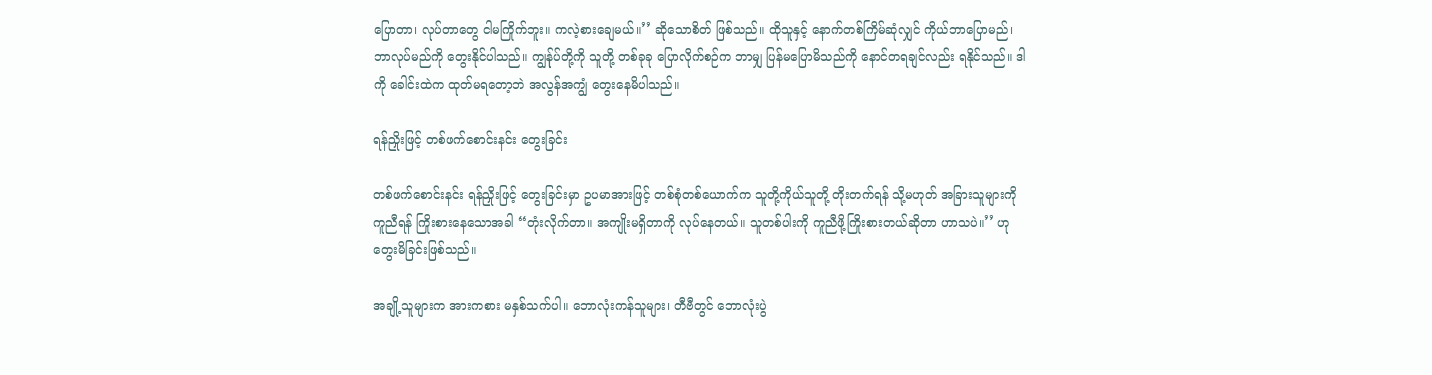ပြောတာ၊ လုပ်တာတွေ ငါမကြိုက်ဘူး။ ကလဲ့စားချေမယ်။’’ ဆိုသောစိတ် ဖြစ်သည်။ ထိုသူနှင့် နောက်တစ်ကြိမ်ဆုံလျှင် ကိုယ်ဘာပြောမည်၊ ဘာလုပ်မည်ကို တွေးနိုင်ပါသည်။ ကျွန်ုပ်တို့ကို သူတို့ တစ်ခုခု ပြောလိုက်စဉ်က ဘာမျှ ပြန်မပြောမိသည်ကို နောင်တရချင်လည်း ရနိုင်သည်။ ဒါကို ခေါင်းထဲက ထုတ်မရတော့ဘဲ အလွန်အကျွံ တွေးနေမိပါသည်။

ရန်ညှိုးဖြင့် တစ်ဖက်စောင်းနင်း တွေးခြင်း

တစ်ဖက်စောင်းနင်း ရန်ညှိုးဖြင့် တွေးခြင်းမှာ ဥပမာအားဖြင့် တစ်စုံတစ်ယောက်က သူတို့ကိုယ်သူတို့ တိုးတက်ရန် သို့မဟုတ် အခြားသူများကို ကူညီရန် ကြိုးစားနေသောအခါ ‘‘တုံးလိုက်တာ။ အကျိုးမရှိတာကို လုပ်နေတယ်။ သူတစ်ပါးကို ကူညီဖို့ကြိုးစားတယ်ဆိုတာ ဟာသပဲ။’’ ဟု တွေးမိခြင်းဖြစ်သည်။

အချို့သူများက အားကစား မနှစ်သက်ပါ။ ဘောလုံးကန်သူများ၊ တီဗီတွင် ဘောလုံးပွဲ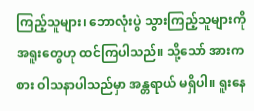ကြည့်သူများ၊ ဘောလုံးပွဲ သွားကြည့်သူများကို အရူးတွေဟု ထင်ကြပါသည်။ သို့သော် အားကစား ဝါသနာပါသည်မှာ အန္တရာယ် မရှိပါ။ ရူးနေ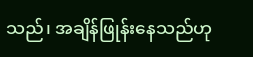သည်၊ အချိန်ဖြုန်းနေသည်ဟု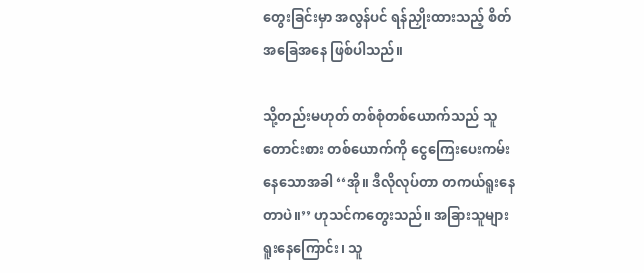တွေးခြင်းမှာ အလွန်ပင် ရန်ညှိုးထားသည့် စိတ်အခြေအနေ ဖြစ်ပါသည်။

သို့တည်းမဟုတ် တစ်စုံတစ်ယောက်သည် သူတောင်းစား တစ်ယောက်ကို ငွေကြေးပေးကမ်းနေသောအခါ ‘‘အို။ ဒီလိုလုပ်တာ တကယ်ရူးနေတာပဲ။’’ ဟုသင်ကတွေးသည်။ အခြားသူများ ရူးနေကြောင်း၊ သူ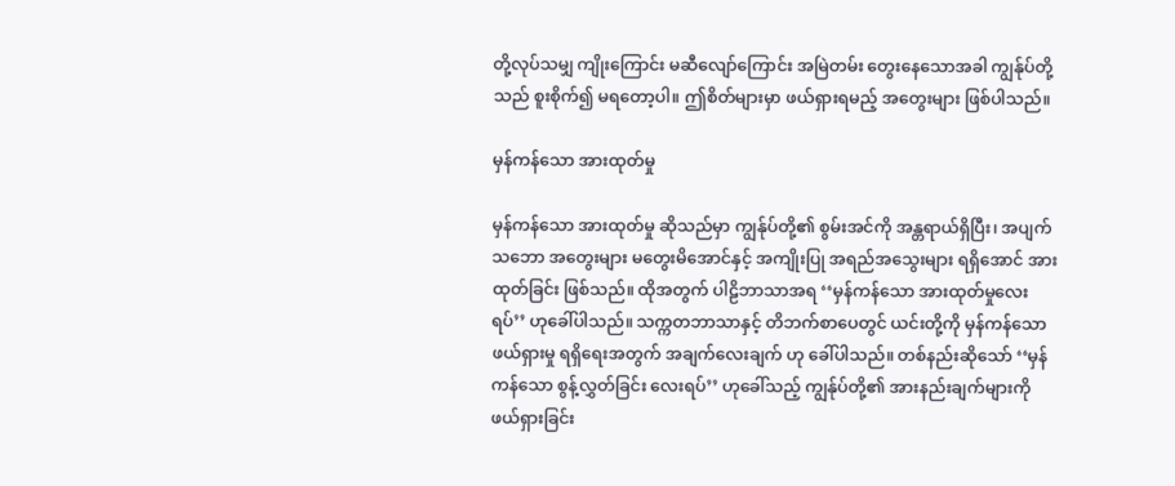တို့လုပ်သမျှ ကျိုးကြောင်း မဆီလျော်ကြောင်း အမြဲတမ်း တွေးနေသောအခါ ကျွန်ုပ်တို့သည် စူးစိုက်၍ မရတော့ပါ။ ဤစိတ်များမှာ ဖယ်ရှားရမည့် အတွေးများ ဖြစ်ပါသည်။

မှန်ကန်သော အားထုတ်မှု

မှန်ကန်သော အားထုတ်မှု ဆိုသည်မှာ ကျွန်ုပ်တို့၏ စွမ်းအင်ကို အန္တရာယ်ရှိပြီး၊ အပျက်သဘော အတွေးများ မတွေးမိအောင်နှင့် အကျိုးပြု အရည်အသွေးများ ရရှိအောင် အားထုတ်ခြင်း ဖြစ်သည်။ ထိုအတွက် ပါဠိဘာသာအရ ‘‘မှန်ကန်သော အားထုတ်မှုလေးရပ်’’ ဟုခေါ်ပါသည်။ သက္ကတဘာသာနှင့် တိဘက်စာပေတွင် ယင်းတို့ကို မှန်ကန်သော ဖယ်ရှားမှု ရရှိရေးအတွက် အချက်လေးချက် ဟု ခေါ်ပါသည်။ တစ်နည်းဆိုသော် ‘‘မှန်ကန်သော စွန့်လွှတ်ခြင်း လေးရပ်’’ ဟုခေါ်သည့် ကျွန်ုပ်တို့၏ အားနည်းချက်များကို ဖယ်ရှားခြင်း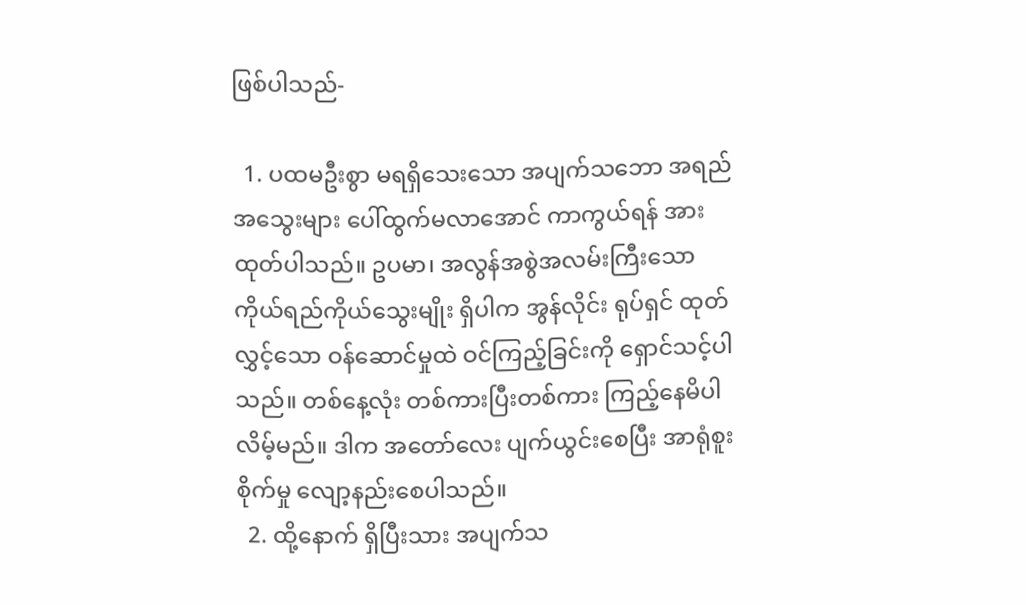ဖြစ်ပါသည်-

  1. ပထမဦးစွာ မရရှိသေးသော အပျက်သဘော အရည်အသွေးများ ပေါ်ထွက်မလာအောင် ကာကွယ်ရန် အားထုတ်ပါသည်။ ဥပမာ၊ အလွန်အစွဲအလမ်းကြီးသော ကိုယ်ရည်ကိုယ်သွေးမျိုး ရှိပါက အွန်လိုင်း ရုပ်ရှင် ထုတ်လွှင့်သော ဝန်ဆောင်မှုထဲ ဝင်ကြည့်ခြင်းကို ရှောင်သင့်ပါသည်။ တစ်နေ့လုံး တစ်ကားပြီးတစ်ကား ကြည့်နေမိပါလိမ့်မည်။ ဒါက အတော်လေး ပျက်ယွင်းစေပြီး အာရုံစူးစိုက်မှု လျော့နည်းစေပါသည်။
  2. ထို့နောက် ရှိပြီးသား အပျက်သ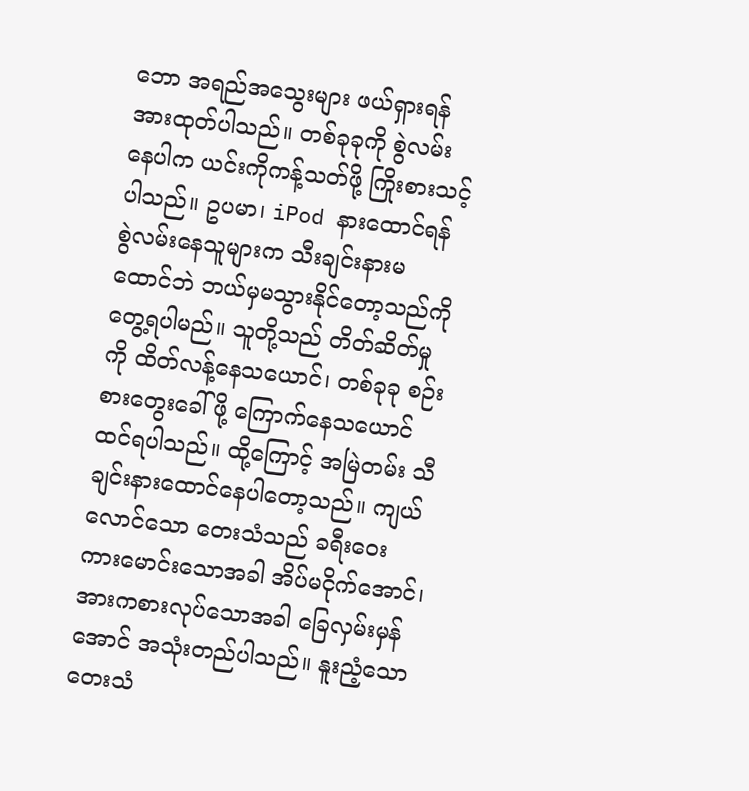ဘော အရည်အသွေးများ ဖယ်ရှားရန် အားထုတ်ပါသည်။ တစ်ခုခုကို စွဲလမ်းနေပါက ယင်းကိုကန့်သတ်ဖို့ ကြိုးစားသင့်ပါသည်။ ဥပမာ၊ iPod နားထောင်ရန် စွဲလမ်းနေသူများက သီးချင်းနားမထောင်ဘဲ ဘယ်မှမသွားနိုင်တော့သည်ကို တွေ့ရပါမည်။ သူတို့သည် တိတ်ဆိတ်မှုကို ထိတ်လန့်နေသယောင်၊ တစ်ခုခု စဉ်းစားတွေးခေါ်ဖို့ ကြောက်နေသယောင် ထင်ရပါသည်။ ထို့ကြောင့် အမြဲတမ်း သီချင်းနားထောင်နေပါတော့သည်။ ကျယ်လောင်သော တေးသံသည် ခရီးဝေး ကားမောင်းသောအခါ အိပ်မငိုက်အောင်၊ အားကစားလုပ်သောအခါ ခြေလှမ်းမှန်အောင် အသုံးတည်ပါသည်။ နူးညံ့သောတေးသံ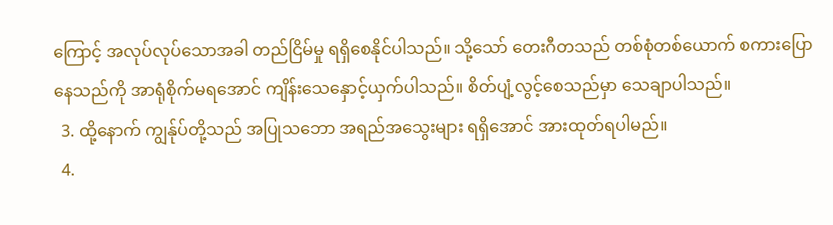ကြောင့် အလုပ်လုပ်သောအခါ တည်ငြိမ်မှု ရရှိစေနိုင်ပါသည်။ သို့သော် တေးဂီတသည် တစ်စုံတစ်ယောက် စကားပြောနေသည်ကို အာရုံစိုက်မရအောင် ကျိန်းသေနှောင့်ယှက်ပါသည်။ စိတ်ပျံ့လွင့်စေသည်မှာ သေချာပါသည်။
  3. ထို့နောက် ကျွန်ုပ်တို့သည် အပြုသဘော အရည်အသွေးများ ရရှိအောင် အားထုတ်ရပါမည်။
  4.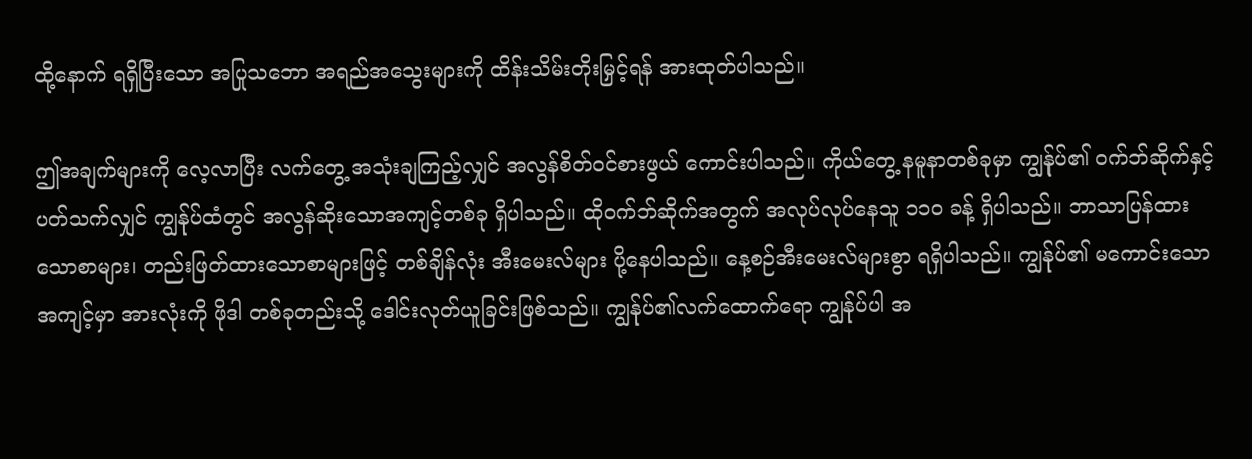ထို့နောက် ရရှိပြီးသော အပြုသဘော အရည်အသွေးများကို ထိန်းသိမ်းတိုးမြှင့်ရန် အားထုတ်ပါသည်။

ဤအချက်များကို လေ့လာပြီး လက်တွေ့ အသုံးချကြည့်လျှင် အလွန်စိတ်ဝင်စားဖွယ် ကောင်းပါသည်။ ကိုယ်တွေ့ နမူနာတစ်ခုမှာ ကျွန်ုပ်၏ ဝက်ဘ်ဆိုက်နှင့် ပတ်သက်လျှင် ကျွန်ုပ်ထံတွင် အလွန်ဆိုးသောအကျင့်တစ်ခု ရှိပါသည်။ ထိုဝက်ဘ်ဆိုက်အတွက် အလုပ်လုပ်နေသူ ၁၁၀ ခန့် ရှိပါသည်။ ဘာသာပြန်ထားသောစာများ၊ တည်းဖြတ်ထားသောစာများဖြင့် တစ်ချိန်လုံး အီးမေးလ်များ ပို့နေပါသည်။ နေ့စဉ်အီးမေးလ်များစွာ ရရှိပါသည်။ ကျွန်ုပ်၏ မကောင်းသောအကျင့်မှာ အားလုံးကို ဖိုဒါ တစ်ခုတည်းသို့ ဒေါင်းလုတ်ယူခြင်းဖြစ်သည်။ ကျွန်ုပ်၏လက်ထောက်ရော ကျွန်ုပ်ပါ အ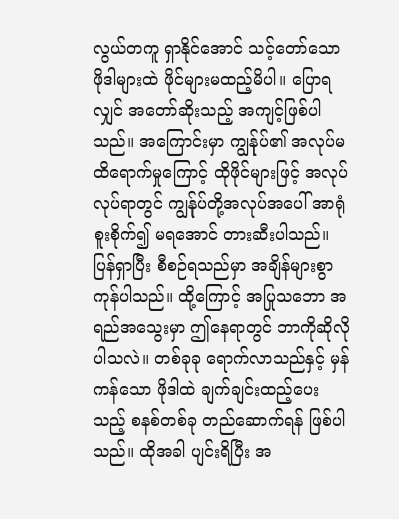လွယ်တကူ ရှာနိုင်အောင် သင့်တော်သော ဖိုဒါများထဲ ဖိုင်များမထည့်မိပါ။ ပြောရလျှင် အတော်ဆိုးသည့် အကျင့်ဖြစ်ပါသည်။ အကြောင်းမှာ ကျွန်ုပ်၏ အလုပ်မထိရောက်မှုကြောင့် ထိုဖိုင်များဖြင့် အလုပ်လုပ်ရာတွင် ကျွန်ုပ်တို့အလုပ်အပေါ် အာရုံစူးစိုက်၍ မရအောင် တားဆီးပါသည်။ ပြန်ရှာပြီး စီစဉ်ရသည်မှာ အချိန်များစွာ ကုန်ပါသည်။ ထို့ကြောင့် အပြုသဘော အရည်အသွေးမှာ ဤနေရာတွင် ဘာကိုဆိုလိုပါသလဲ။ တစ်ခုခု ရောက်လာသည်နှင့် မှန်ကန်သော ဖိုဒါထဲ ချက်ချင်းထည့်ပေးသည့် စနစ်တစ်ခု တည်ဆောက်ရန် ဖြစ်ပါသည်။ ထိုအခါ ပျင်းရိပြီး အ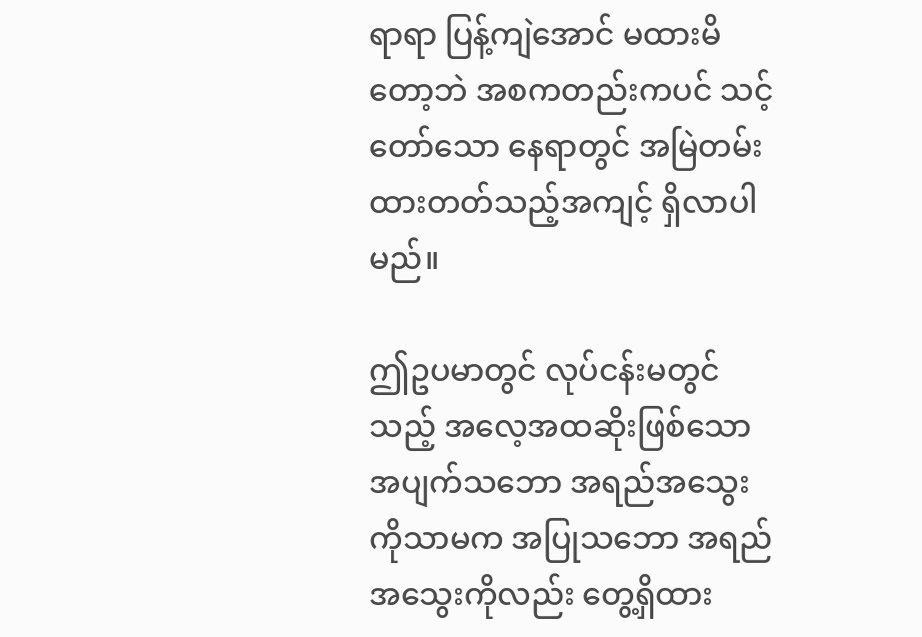ရာရာ ပြန့်ကျဲအောင် မထားမိတော့ဘဲ အစကတည်းကပင် သင့်တော်သော နေရာတွင် အမြဲတမ်း ထားတတ်သည့်အကျင့် ရှိလာပါမည်။

ဤဥပမာတွင် လုပ်ငန်းမတွင်သည့် အလေ့အထဆိုးဖြစ်သော အပျက်သဘော အရည်အသွေးကိုသာမက အပြုသဘော အရည်အသွေးကိုလည်း တွေ့ရှိထား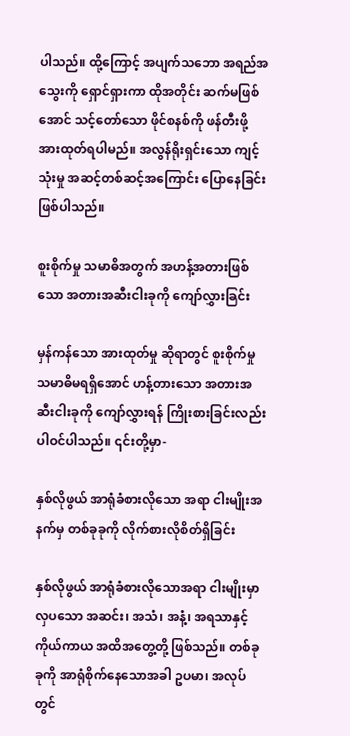ပါသည်။ ထို့ကြောင့် အပျက်သဘော အရည်အသွေးကို ရှောင်ရှားကာ ထိုအတိုင်း ဆက်မဖြစ်အောင် သင့်တော်သော ဖိုင်စနစ်ကို ဖန်တီးဖို့ အားထုတ်ရပါမည်။ အလွန်ရိုးရှင်းသော ကျင့်သုံးမှု အဆင့်တစ်ဆင့်အကြောင်း ပြောနေခြင်း ဖြစ်ပါသည်။

စူးစိုက်မှု သမာဓိအတွက် အဟန့်အတားဖြစ်သော အတားအဆီးငါးခုကို ကျော်လွှားခြင်း

မှန်ကန်သော အားထုတ်မှု ဆိုရာတွင် စူးစိုက်မှု သမာဓိမရရှိအောင် ဟန့်တားသော အတားအဆီးငါးခုကို ကျော်လွှားရန် ကြိုးစားခြင်းလည်း ပါဝင်ပါသည်။ ၎င်းတို့မှာ-

နှစ်လိုဖွယ် အာရုံခံစားလိုသော အရာ ငါးမျိုးအနက်မှ တစ်ခုခုကို လိုက်စားလိုစိတ်ရှိခြင်း

နှစ်လိုဖွယ် အာရုံခံစားလိုသောအရာ ငါးမျိုးမှာ လှပသော အဆင်း၊ အသံ၊ အနံ့၊ အရသာနှင့် ကိုယ်ကာယ အထိအတွေ့တို့ ဖြစ်သည်။ တစ်ခုခုကို အာရုံစိုက်နေသောအခါ ဥပမာ၊ အလုပ်တွင်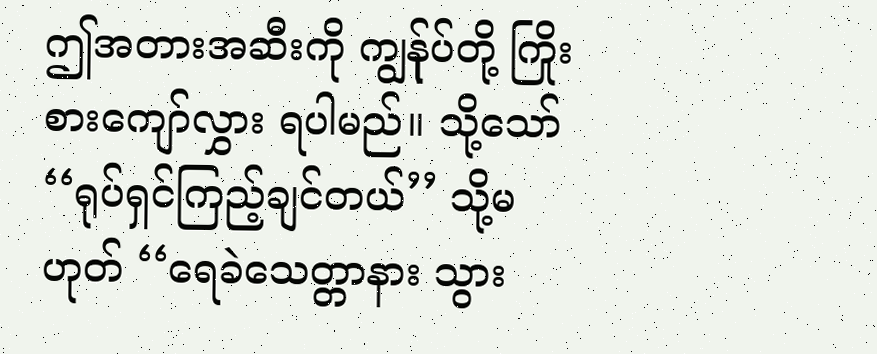ဤအတားအဆီးကို ကျွန်ုပ်တို့ ကြိုးစားကျော်လွှား ရပါမည်။ သို့သော် ‘‘ရုပ်ရှင်ကြည့်ချင်တယ်’’ သို့မဟုတ် ‘‘ရေခဲသေတ္တာနား သွား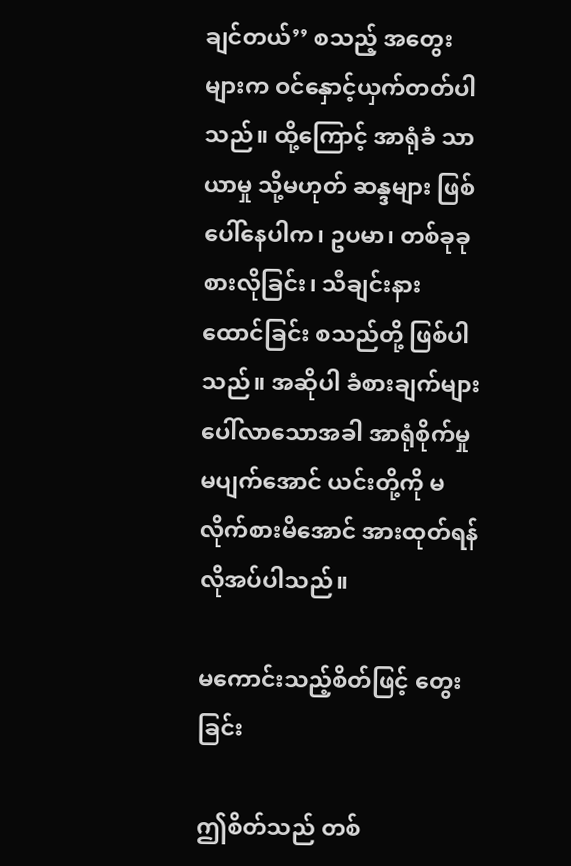ချင်တယ်’’ စသည့် အတွေးများက ဝင်နှောင့်ယှက်တတ်ပါသည်။ ထို့ကြောင့် အာရုံခံ သာယာမှု သို့မဟုတ် ဆန္ဒများ ဖြစ်ပေါ်နေပါက၊ ဥပမာ၊ တစ်ခုခု စားလိုခြင်း၊ သီချင်းနားထောင်ခြင်း စသည်တို့ ဖြစ်ပါသည်။ အဆိုပါ ခံစားချက်များ ပေါ်လာသောအခါ အာရုံစိုက်မှု မပျက်အောင် ယင်းတို့ကို မလိုက်စားမိအောင် အားထုတ်ရန် လိုအပ်ပါသည်။

မကောင်းသည့်စိတ်ဖြင့် တွေးခြင်း

ဤစိတ်သည် တစ်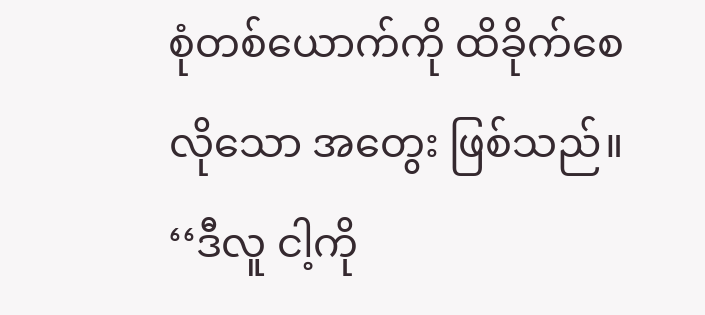စုံတစ်ယောက်ကို ထိခိုက်စေလိုသော အတွေး ဖြစ်သည်။ ‘‘ဒီလူ ငါ့ကို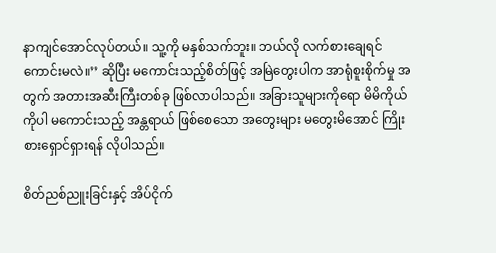နာကျင်အောင်လုပ်တယ်။ သူ့ကို မနှစ်သက်ဘူး။ ဘယ်လို လက်စားချေရင်ကောင်းမလဲ။’’ ဆိုပြီး မကောင်းသည့်စိတ်ဖြင့် အမြဲတွေးပါက အာရုံစူးစိုက်မှု အတွက် အတားအဆီးကြီးတစ်ခု ဖြစ်လာပါသည်။ အခြားသူများကိုရော မိမိကိုယ်ကိုပါ မကောင်းသည့် အန္တရာယ် ဖြစ်စေသော အတွေးများ မတွေးမိအောင် ကြိုးစားရှောင်ရှားရန် လိုပါသည်။

စိတ်ညစ်ညူးခြင်းနှင့် အိပ်ငိုက်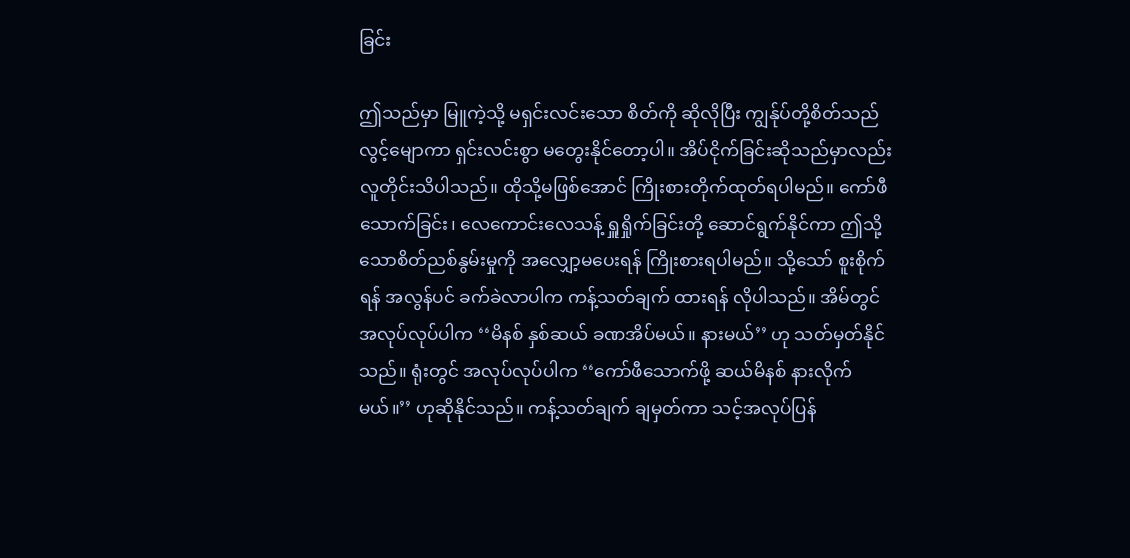ခြင်း

ဤသည်မှာ မြူကဲ့သို့ မရှင်းလင်းသော စိတ်ကို ဆိုလိုပြီး ကျွန်ုပ်တို့စိတ်သည် လွင့်မျောကာ ရှင်းလင်းစွာ မတွေးနိုင်တော့ပါ။ အိပ်ငိုက်ခြင်းဆိုသည်မှာလည်း လူတိုင်းသိပါသည်။ ထိုသို့မဖြစ်အောင် ကြိုးစားတိုက်ထုတ်ရပါမည်။ ကော်ဖီသောက်ခြင်း၊ လေကောင်းလေသန့် ရှူရှိုက်ခြင်းတို့ ဆောင်ရွက်နိုင်ကာ ဤသို့သောစိတ်ညစ်နွမ်းမှုကို အလျှော့မပေးရန် ကြိုးစားရပါမည်။ သို့သော် စူးစိုက်ရန် အလွန်ပင် ခက်ခဲလာပါက ကန့်သတ်ချက် ထားရန် လိုပါသည်။ အိမ်တွင် အလုပ်လုပ်ပါက ‘‘မိနစ် နှစ်ဆယ် ခဏအိပ်မယ်။ နားမယ်’’ ဟု သတ်မှတ်နိုင်သည်။ ရုံးတွင် အလုပ်လုပ်ပါက ‘‘ကော်ဖီသောက်ဖို့ ဆယ်မိနစ် နားလိုက်မယ်။’’ ဟုဆိုနိုင်သည်။ ကန့်သတ်ချက် ချမှတ်ကာ သင့်အလုပ်ပြန်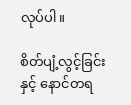လုပ်ပါ။

စိတ်ပျံ့လွင့်ခြင်းနှင့် နောင်တရ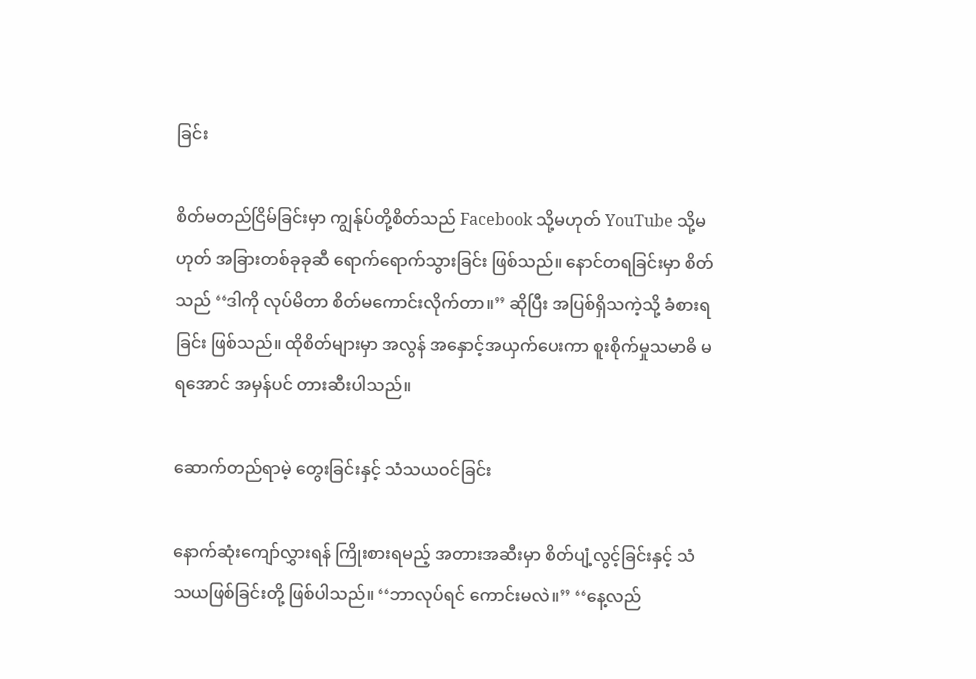ခြင်း

စိတ်မတည်ငြိမ်ခြင်းမှာ ကျွန်ုပ်တို့စိတ်သည် Facebook သို့မဟုတ် YouTube သို့မဟုတ် အခြားတစ်ခုခုဆီ ရောက်ရောက်သွားခြင်း ဖြစ်သည်။ နောင်တရခြင်းမှာ စိတ်သည် ‘‘ဒါကို လုပ်မိတာ စိတ်မကောင်းလိုက်တာ။’’ ဆိုပြီး အပြစ်ရှိသကဲ့သို့ ခံစားရခြင်း ဖြစ်သည်။ ထိုစိတ်များမှာ အလွန် အနှောင့်အယှက်ပေးကာ စူးစိုက်မှုသမာဓိ မရအောင် အမှန်ပင် တားဆီးပါသည်။

ဆောက်တည်ရာမဲ့ တွေးခြင်းနှင့် သံသယဝင်ခြင်း

နောက်ဆုံးကျော်လွှားရန် ကြိုးစားရမည့် အတားအဆီးမှာ စိတ်ပျံ့လွင့်ခြင်းနှင့် သံသယဖြစ်ခြင်းတို့ ဖြစ်ပါသည်။ ‘‘ဘာလုပ်ရင် ကောင်းမလဲ။’’ ‘‘နေ့လည်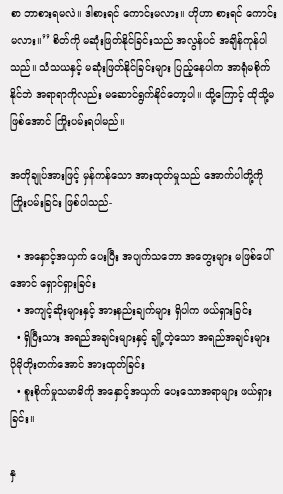စာ ဘာစားရမလဲ။ ဒါစားရင် ကောင်းမလား။ ဟိုဟာ စားရင် ကောင်းမလား။’’ စိတ်ကို မဆုံးဖြတ်နိုင်ခြင်းသည် အလွန်ပင် အချိန်ကုန်ပါသည်။ သံသယနှင့် မဆုံးဖြတ်နိုင်ခြင်းများ ပြည့်နေပါက အာရုံမစိုက်နိုင်ဘဲ အရာရာကိုလည်း မဆောင်ရွက်နိုင်တော့ပါ။ ထို့ကြောင့် ထိုသို့မဖြစ်အောင် ကြိုးပမ်းရပါမည်။

အတိုချုပ်အားဖြင့် မှန်ကန်သော အားထုတ်မှုသည် အောက်ပါတို့ကို ကြိုးပမ်းခြင်း ဖြစ်ပါသည်-

  • အနှောင့်အယှက် ပေးပြီး အပျက်သဘော အတွေးများ မဖြစ်ပေါ်အောင် ရှောင်ရှားခြင်း
  • အကျင့်ဆိုးများနှင့် အားနည်းချက်များ ရှိပါက ဖယ်ရှားခြင်း
  • ရှိပြီးသား အရည်အချင်းများနှင့် ချို့တဲ့သော အရည်အချင်းများ ပိုမိုတိုးတက်အောင် အားထုတ်ခြင်း
  • စူးစိုက်မှုသမာဓိကို အနှောင့်အယှက် ပေးသောအရာများ ဖယ်ရှားခြင်း။

နှ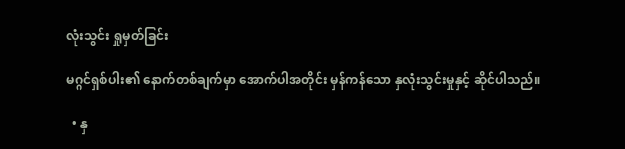လုံးသွင်း ရှုမှတ်ခြင်း

မဂ္ဂင်ရှစ်ပါး၏ နောက်တစ်ချက်မှာ အောက်ပါအတိုင်း မှန်ကန်သော နှလုံးသွင်းမှုနှင့် ဆိုင်ပါသည်။

  • နှ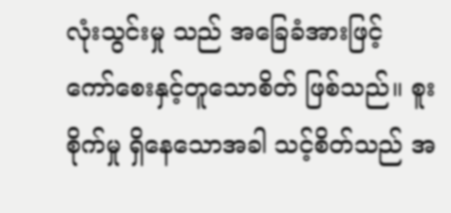လုံးသွင်းမှု သည် အခြေခံအားဖြင့် ကော်စေးနှင့်တူသောစိတ် ဖြစ်သည်။ စူးစိုက်မှု ရှိနေသောအခါ သင့်စိတ်သည် အ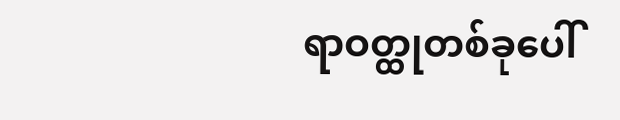ရာဝတ္ထုတစ်ခုပေါ်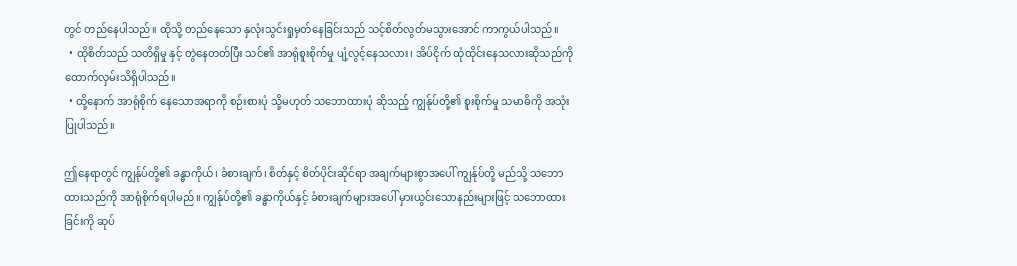တွင် တည်နေပါသည်။ ထိုသို့ တည်နေသော နှလုံးသွင်းရှုမှတ်နေခြင်းသည် သင့်စိတ်လွတ်မသွားအောင် ကာကွယ်ပါသည်။
  • ထိုစိတ်သည် သတိရှိမှု နှင့် တွဲနေတတ်ပြီး သင်၏ အာရုံစူးစိုက်မှု ပျံ့လွင့်နေသလား၊ အိပ်ငိုက် ထုံထိုင်းနေသလားဆိုသည်ကို ထောက်လှမ်းသိရှိပါသည်။
  • ထို့နောက် အာရုံစိုက် နေသောအရာကို စဉ်းစားပုံ သို့မဟုတ် သဘောထားပုံ ဆိုသည့် ကျွန်ုပ်တို့၏ စူးစိုက်မှု သမာဓိကို အသုံးပြုပါသည်။

ဤနေရာတွင် ကျွန်ုပ်တို့၏ ခန္ဓာကိုယ်၊ ခံစားချက်၊ စိတ်နှင့် စိတ်ပိုင်းဆိုင်ရာ အချက်များစွာအပေါ် ကျွန်ုပ်တို့ မည်သို့ သဘောထားသည်ကို အာရုံစိုက်ရပါမည်။ ကျွန်ုပ်တို့၏ ခန္ဓာကိုယ်နှင့် ခံစားချက်များအပေါ် မှားယွင်းသောနည်းများဖြင့် သဘောထားခြင်းကို ဆုပ်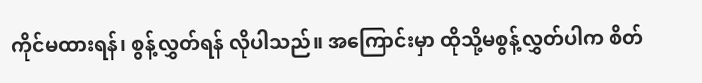ကိုင်မထားရန်၊ စွန့်လွှတ်ရန် လိုပါသည်။ အကြောင်းမှာ ထိုသို့မစွန့်လွှတ်ပါက စိတ်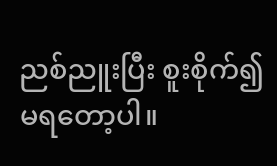ညစ်ညူးပြီး စူးစိုက်၍မရတော့ပါ။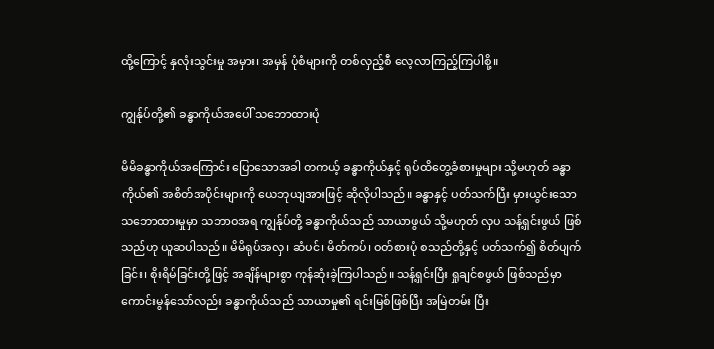ထို့ကြောင့် နှလုံးသွင်းမှု အမှား၊ အမှန် ပုံစံများကို တစ်လှည့်စီ လေ့လာကြည့်ကြပါစို့။

ကျွန်ုပ်တို့၏ ခန္ဓာကိုယ်အပေါ် သဘောထားပုံ

မိမိခန္ဓာကိုယ်အကြောင်း ပြောသောအခါ တကယ့် ခန္ဓာကိုယ်နှင့် ရုပ်ထိတွေ့ခံစားမှုများ သို့မဟုတ် ခန္ဓာကိုယ်၏ အစိတ်အပိုင်းများကို ယေဘုယျအားဖြင့် ဆိုလိုပါသည်။ ခန္ဓာနှင့် ပတ်သက်ပြီး မှားယွင်းသော သဘောထားမှုမှာ သဘာဝအရ ကျွန်ုပ်တို့ ခန္ဓာကိုယ်သည် သာယာဖွယ် သို့မဟုတ် လှပ သန့်ရှင်းဖွယ် ဖြစ်သည်ဟု ယူဆပါသည်။ မိမိရုပ်အလှ၊ ဆံပင်၊ မိတ်ကပ်၊ ဝတ်စားပုံ စသည်တို့နှင့် ပတ်သက်၍ စိတ်ပျက်ခြင်း၊ စိုးရိမ်ခြင်းတို့ဖြင့် အချိန်များစွာ ကုန်ဆုံးခဲ့ကြပါသည်။ သန့်ရှင်းပြီး ရှုချင်စဖွယ် ဖြစ်သည်မှာ ကောင်းမွန်သော်လည်း ခန္ဓာကိုယ်သည် သာယာမှု၏ ရင်းမြစ်ဖြစ်ပြီး အမြဲတမ်း ပြီး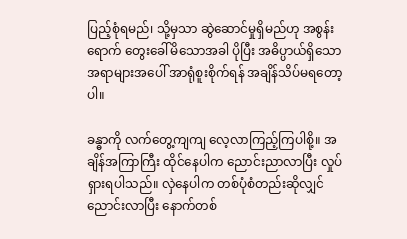ပြည့်စုံရမည်၊ သို့မှသာ ဆွဲဆောင်မှုရှိမည်ဟု အစွန်းရောက် တွေးခေါ်မိသောအခါ ပိုပြီး အဓိပ္ပာယ်ရှိသော အရာများအပေါ် အာရုံစူးစိုက်ရန် အချိန်သိပ်မရတော့ပါ။

ခန္ဓာကို လက်တွေ့ကျကျ လေ့လာကြည့်ကြပါစို့။ အချိန်အကြာကြီး ထိုင်နေပါက ညောင်းညာလာပြီး လှုပ်ရှားရပါသည်။ လှဲနေပါက တစ်ပုံစံတည်းဆိုလျှင် ညောင်းလာပြီး နောက်တစ်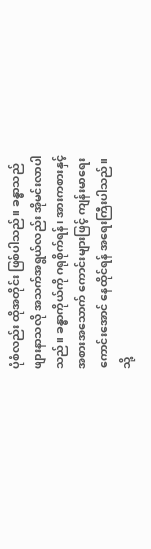ပုံစံလည်း ထိုအတိုင်း ဖြစ်ပါသည်။ ခန္ဓာသည် ဖျားနာသလို အသက်အရွယ်လည်း အိုမင်းလာပါသည်။ ခန္ဓာကိုယ်ကို ဂရုစိုက်ရန်၊ အားကစားနှင့် အစားအသောက် ကောင်းများဖြင့် ကျန်းမာရေးကောင်းအောင် နေထိုင်ရန် အရေးကြီးပါသည်။ သို့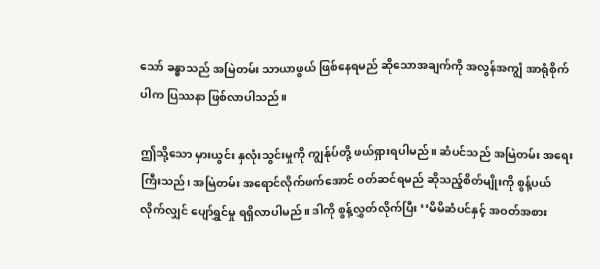သော် ခန္ဓာသည် အမြဲတမ်း သာယာဖွယ် ဖြစ်နေရမည် ဆိုသောအချက်ကို အလွန်အကျွံ အာရုံစိုက်ပါက ပြဿနာ ဖြစ်လာပါသည်။

ဤသို့သော မှားယွင်း နှလုံးသွင်းမှုကို ကျွန်ုပ်တို့ ဖယ်ရှားရပါမည်။ ဆံပင်သည် အမြဲတမ်း အရေးကြီးသည်၊ အမြဲတမ်း အရောင်လိုက်ဖက်အောင် ဝတ်ဆင်ရမည် ဆိုသည့်စိတ်မျိုးကို စွန့်ပယ်လိုက်လျှင် ပျော်ရွှင်မှု ရရှိလာပါမည်။ ဒါကို စွန့်လွှတ်လိုက်ပြီး ‘‘မိမိဆံပင်နှင့် အဝတ်အစား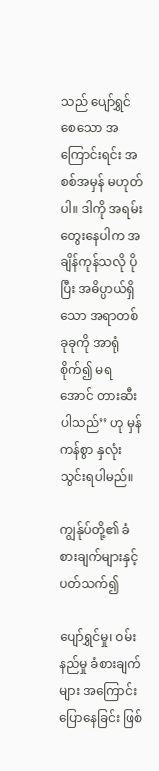သည် ပျော်ရွှင်စေသော အကြောင်းရင်း အစစ်အမှန် မဟုတ်ပါ။ ဒါကို အရမ်းတွေးနေပါက အချိန်ကုန်သလို ပိုပြီး အဓိပ္ပာယ်ရှိသော အရာတစ်ခုခုကို အာရုံစိုက်၍ မရအောင် တားဆီးပါသည်’’ ဟု မှန်ကန်စွာ နှလုံးသွင်းရပါမည်။

ကျွန်ုပ်တို့၏ ခံစားချက်များနှင့် ပတ်သက်၍

ပျော်ရွှင်မှု၊ ဝမ်းနည်မှု ခံစားချက်များ အကြောင်း ပြောနေခြင်း ဖြစ်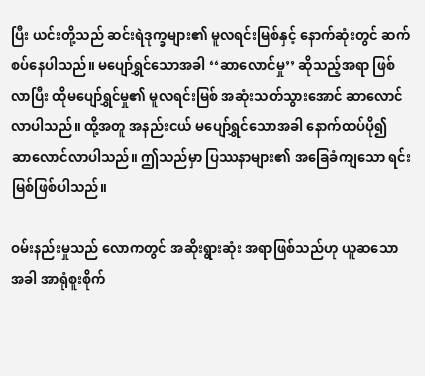ပြီး ယင်းတို့သည် ဆင်းရဲဒုက္ခများ၏ မူလရင်းမြစ်နှင့် နောက်ဆုံးတွင် ဆက်စပ်နေပါသည်။ မပျော်ရွှင်သောအခါ ‘‘ဆာလောင်မှု’’ ဆိုသည့်အရာ ဖြစ်လာပြီး ထိုမပျော်ရွှင်မှု၏ မူလရင်းမြစ် အဆုံးသတ်သွားအောင် ဆာလောင်လာပါသည်။ ထို့အတူ အနည်းငယ် မပျော်ရွှင်သောအခါ နောက်ထပ်ပို၍ ဆာလောင်လာပါသည်။ ဤသည်မှာ ပြဿနာများ၏ အခြေခံကျသော ရင်းမြစ်ဖြစ်ပါသည်။

ဝမ်းနည်းမှုသည် လောကတွင် အဆိုးရွားဆုံး အရာဖြစ်သည်ဟု ယူဆသောအခါ အာရုံစူးစိုက်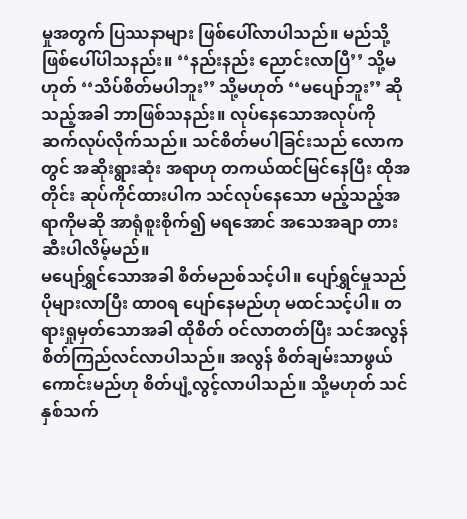မှုအတွက် ပြဿနာများ ဖြစ်ပေါ်လာပါသည်။ မည်သို့ ဖြစ်ပေါ်ပါသနည်း။ ‘‘နည်းနည်း ညောင်းလာပြီ’’ သို့မဟုတ် ‘‘သိပ်စိတ်မပါဘူး’’ သို့မဟုတ် ‘‘မပျော်ဘူး’’ ဆိုသည့်အခါ ဘာဖြစ်သနည်း။ လုပ်နေသောအလုပ်ကို ဆက်လုပ်လိုက်သည်။ သင်စိတ်မပါခြင်းသည် လောကတွင် အဆိုးရွားဆုံး အရာဟု တကယ်ထင်မြင်နေပြီး ထိုအတိုင်း ဆုပ်ကိုင်ထားပါက သင်လုပ်နေသော မည့်သည့်အရာကိုမဆို အာရုံစူးစိုက်၍ မရအောင် အသေအချာ တားဆီးပါလိမ့်မည်။
မပျော်ရွှင်သောအခါ စိတ်မညစ်သင့်ပါ။ ပျော်ရွှင်မှုသည် ပိုများလာပြီး ထာဝရ ပျော်နေမည်ဟု မထင်သင့်ပါ။ တရားရှုမှတ်သောအခါ ထိုစိတ် ဝင်လာတတ်ပြီး သင်အလွန် စိတ်ကြည်လင်လာပါသည်။ အလွန် စိတ်ချမ်းသာဖွယ် ကောင်းမည်ဟု စိတ်ပျံ့လွင့်လာပါသည်။ သို့မဟုတ် သင်နှစ်သက်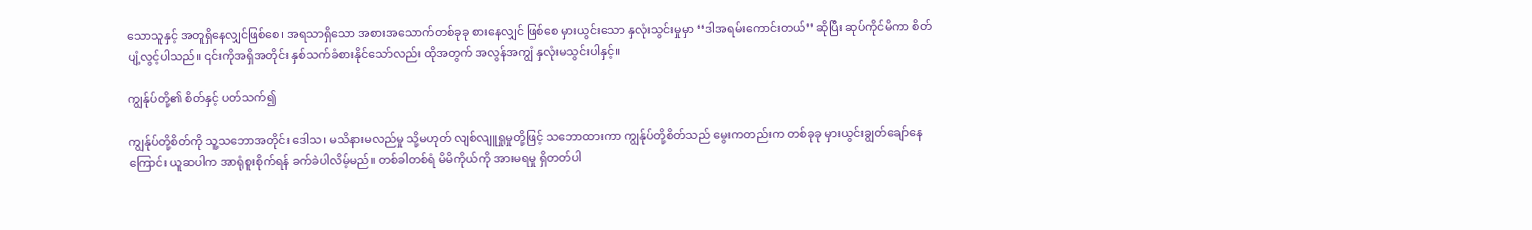သောသူနှင့် အတူရှိနေလျှင်ဖြစ်စေ၊ အရသာရှိသော အစားအသောက်တစ်ခုခု စားနေလျှင် ဖြစ်စေ မှားယွင်းသော နှလုံးသွင်းမှုမှာ ‘‘ဒါအရမ်းကောင်းတယ်’’ ဆိုပြီး ဆုပ်ကိုင်မိကာ စိတ်ပျံ့လွင့်ပါသည်။ ၎င်းကိုအရှိအတိုင်း နှစ်သက်ခံစားနိုင်သော်လည်း ထိုအတွက် အလွန်အကျွံ နှလုံးမသွင်းပါနှင့်။

ကျွန်ုပ်တို့၏ စိတ်နှင့် ပတ်သက်၍

ကျွန်ုပ်တို့စိတ်ကို သူ့သဘောအတိုင်း ဒေါသ၊ မသိနားမလည်မှု သို့မဟုတ် လျစ်လျူရှုမှုတို့ဖြင့် သဘောထားကာ ကျွန်ုပ်တို့စိတ်သည် မွေးကတည်းက တစ်ခုခု မှားယွင်းချွတ်ချော်နေကြောင်း ယူဆပါက အာရုံစူးစိုက်ရန် ခက်ခဲပါလိမ့်မည်။ တစ်ခါတစ်ရံ မိမိကိုယ်ကို အားမရမှု ရှိတတ်ပါ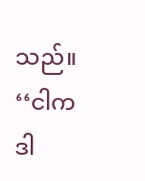သည်။ ‘‘ငါက ဒါ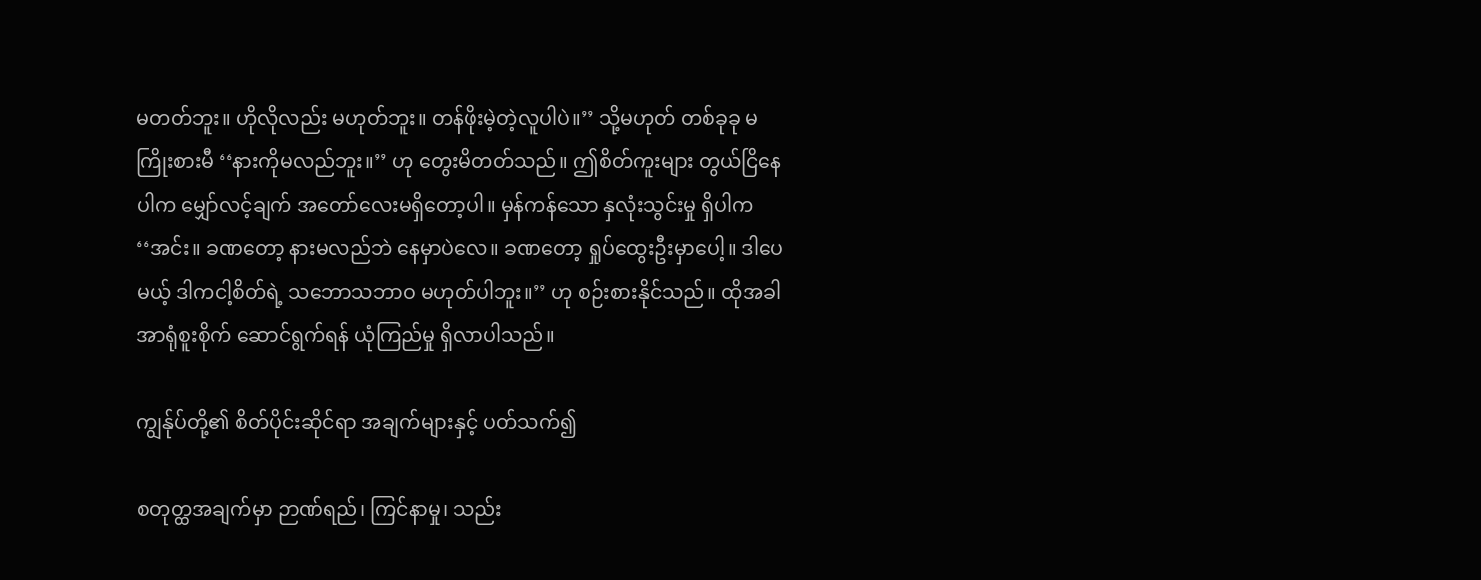မတတ်ဘူး။ ဟိုလိုလည်း မဟုတ်ဘူး။ တန်ဖိုးမဲ့တဲ့လူပါပဲ။’’ သို့မဟုတ် တစ်ခုခု မကြိုးစားမီ ‘‘နားကိုမလည်ဘူး။’’ ဟု တွေးမိတတ်သည်။ ဤစိတ်ကူးများ တွယ်ငြိနေပါက မျှော်လင့်ချက် အတော်လေးမရှိတော့ပါ။ မှန်ကန်သော နှလုံးသွင်းမှု ရှိပါက ‘‘အင်း။ ခဏတော့ နားမလည်ဘဲ နေမှာပဲလေ။ ခဏတော့ ရှုပ်ထွေးဦးမှာပေါ့။ ဒါပေမယ့် ဒါကငါ့စိတ်ရဲ့ သဘောသဘာဝ မဟုတ်ပါဘူး။’’ ဟု စဉ်းစားနိုင်သည်။ ထိုအခါ အာရုံစူးစိုက် ဆောင်ရွက်ရန် ယုံကြည်မှု ရှိလာပါသည်။

ကျွန်ုပ်တို့၏ စိတ်ပိုင်းဆိုင်ရာ အချက်များနှင့် ပတ်သက်၍

စတုတ္ထအချက်မှာ ဉာဏ်ရည်၊ ကြင်နာမှု၊ သည်း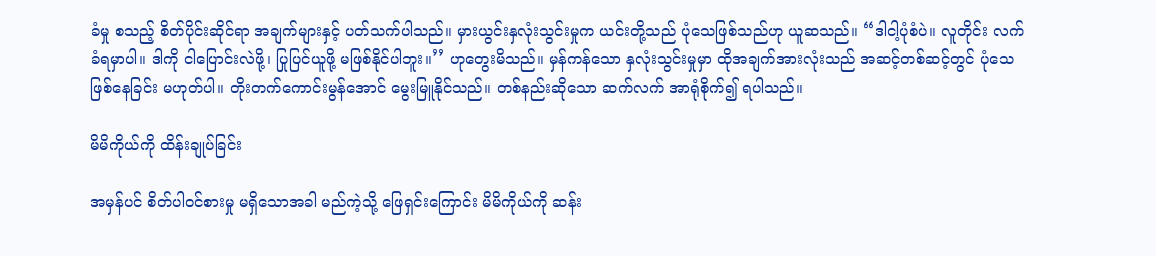ခံမှု စသည့် စိတ်ပိုင်းဆိုင်ရာ အချက်များနှင့် ပတ်သက်ပါသည်။ မှားယွင်းနှလုံးသွင်းမှုက ယင်းတို့သည် ပုံသေဖြစ်သည်ဟု ယူဆသည်။ ‘‘ဒါငါ့ပုံစံပဲ။ လူတိုင်း လက်ခံရမှာပါ။ ဒါကို ငါပြောင်းလဲဖို့၊ ပြုပြင်ယူဖို့ မဖြစ်နိုင်ပါဘူး။’’ ဟုတွေးမိသည်။ မှန်ကန်သော နှလုံးသွင်းမှုမှာ ထိုအချက်အားလုံးသည် အဆင့်တစ်ဆင့်တွင် ပုံသေဖြစ်နေခြင်း မဟုတ်ပါ။ တိုးတက်ကောင်းမွန်အောင် မွေးမြူနိုင်သည်။ တစ်နည်းဆိုသော ဆက်လက် အာရုံစိုက်၍ ရပါသည်။

မိမိကိုယ်ကို ထိန်းချုပ်ခြင်း

အမှန်ပင် စိတ်ပါဝင်စားမှု မရှိသောအခါ မည်ကဲ့သို့ ဖြေရှင်းကြောင်း မိမိကိုယ်ကို ဆန်း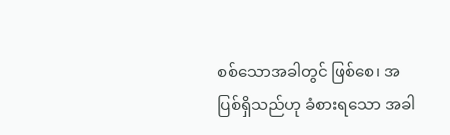စစ်သောအခါတွင် ဖြစ်စေ၊ အပြစ်ရှိသည်ဟု ခံစားရသော အခါ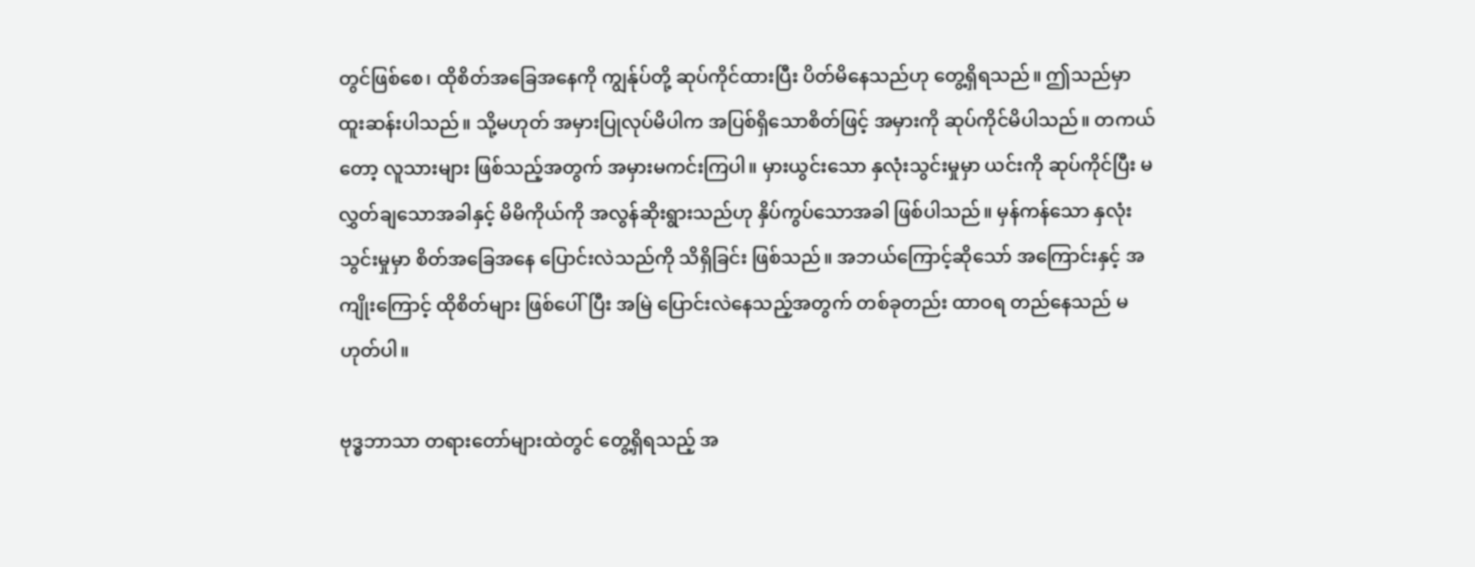တွင်ဖြစ်စေ၊ ထိုစိတ်အခြေအနေကို ကျွန်ုပ်တို့ ဆုပ်ကိုင်ထားပြီး ပိတ်မိနေသည်ဟု တွေ့ရှိရသည်။ ဤသည်မှာ ထူးဆန်းပါသည်။ သို့မဟုတ် အမှားပြုလုပ်မိပါက အပြစ်ရှိသောစိတ်ဖြင့် အမှားကို ဆုပ်ကိုင်မိပါသည်။ တကယ်တော့ လူသားများ ဖြစ်သည့်အတွက် အမှားမကင်းကြပါ။ မှားယွင်းသော နှလုံးသွင်းမှုမှာ ယင်းကို ဆုပ်ကိုင်ပြီး မလွှတ်ချသောအခါနှင့် မိမိကိုယ်ကို အလွန်ဆိုးရွားသည်ဟု နှိပ်ကွပ်သောအခါ ဖြစ်ပါသည်။ မှန်ကန်သော နှလုံးသွင်းမှုမှာ စိတ်အခြေအနေ ပြောင်းလဲသည်ကို သိရှိခြင်း ဖြစ်သည်။ အဘယ်ကြောင့်ဆိုသော် အကြောင်းနှင့် အကျိုးကြောင့် ထိုစိတ်များ ဖြစ်ပေါ်ပြီး အမြဲ ပြောင်းလဲနေသည့်အတွက် တစ်ခုတည်း ထာဝရ တည်နေသည် မဟုတ်ပါ။

ဗုဒ္ဓဘာသာ တရားတော်များထဲတွင် တွေ့ရှိရသည့် အ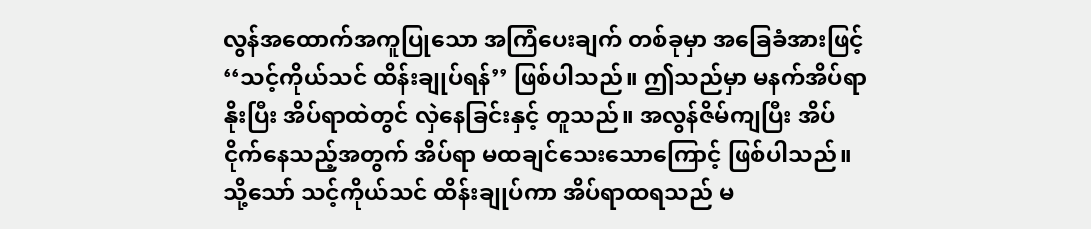လွန်အထောက်အကူပြုသော အကြံပေးချက် တစ်ခုမှာ အခြေခံအားဖြင့် ‘‘သင့်ကိုယ်သင် ထိန်းချုပ်ရန်’’ ဖြစ်ပါသည်။ ဤသည်မှာ မနက်အိပ်ရာနိုးပြီး အိပ်ရာထဲတွင် လှဲနေခြင်းနှင့် တူသည်။ အလွန်ဇိမ်ကျပြီး အိပ်ငိုက်နေသည့်အတွက် အိပ်ရာ မထချင်သေးသောကြောင့် ဖြစ်ပါသည်။ သို့သော် သင့်ကိုယ်သင် ထိန်းချုပ်ကာ အိပ်ရာထရသည် မ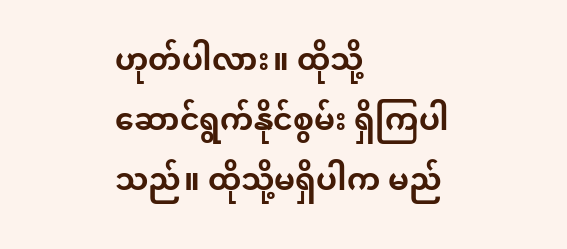ဟုတ်ပါလား။ ထိုသို့ ဆောင်ရွက်နိုင်စွမ်း ရှိကြပါသည်။ ထိုသို့မရှိပါက မည်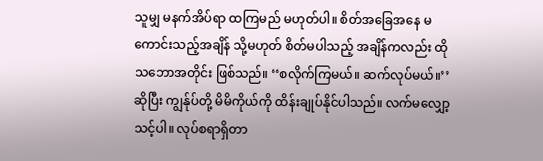သူမျှ မနက်အိပ်ရာ ထကြမည် မဟုတ်ပါ။ စိတ်အခြေအနေ မကောင်းသည့်အချိန် သို့မဟုတ် စိတ်မပါသည့် အချိန်ကလည်း ထိုသဘောအတိုင်း ဖြစ်သည်။ ‘‘စလိုက်ကြမယ်။ ဆက်လုပ်မယ်။’’ ဆိုပြီး ကျွန်ုပ်တို့ မိမိကိုယ်ကို ထိန်းချုပ်နိုင်ပါသည်။ လက်မလျှော့သင့်ပါ။ လုပ်စရာရှိတာ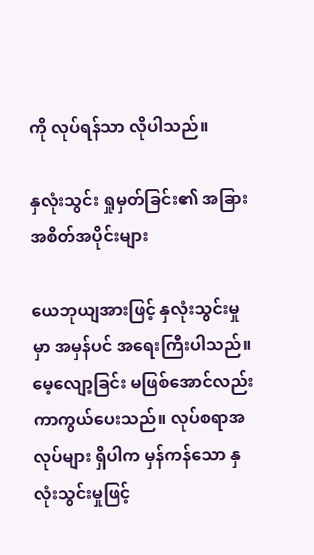ကို လုပ်ရန်သာ လိုပါသည်။

နှလုံးသွင်း ရှုမှတ်ခြင်း၏ အခြားအစိတ်အပိုင်းများ

ယေဘုယျအားဖြင့် နှလုံးသွင်းမှုမှာ အမှန်ပင် အရေးကြီးပါသည်။ မေ့လျော့ခြင်း မဖြစ်အောင်လည်း ကာကွယ်ပေးသည်။ လုပ်စရာအလုပ်များ ရှိပါက မှန်ကန်သော နှလုံးသွင်းမှုဖြင့်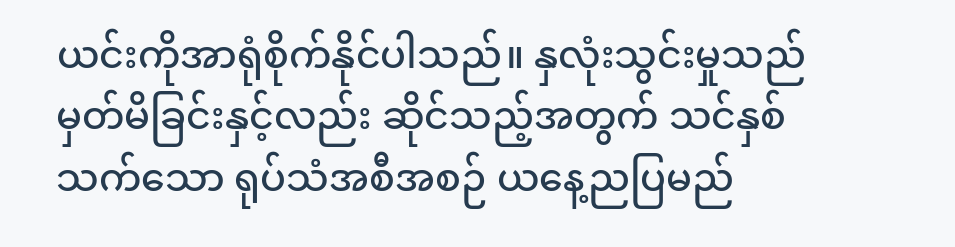ယင်းကိုအာရုံစိုက်နိုင်ပါသည်။ နှလုံးသွင်းမှုသည် မှတ်မိခြင်းနှင့်လည်း ဆိုင်သည့်အတွက် သင်နှစ်သက်သော ရုပ်သံအစီအစဉ် ယနေ့ညပြမည်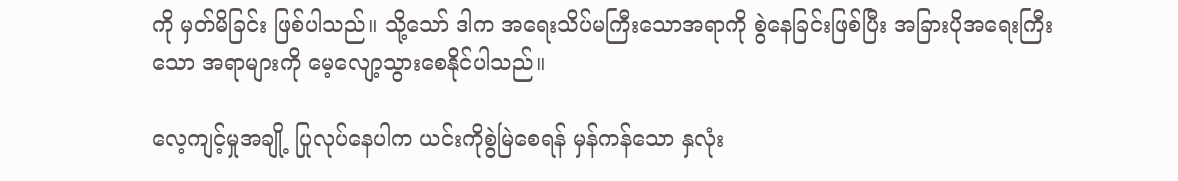ကို မှတ်မိခြင်း ဖြစ်ပါသည်။ သို့သော် ဒါက အရေးသိပ်မကြီးသောအရာကို စွဲနေခြင်းဖြစ်ပြီး အခြားပိုအရေးကြီးသော အရာများကို မေ့လျော့သွားစေနိုင်ပါသည်။

လေ့ကျင့်မှုအချို့ ပြုလုပ်နေပါက ယင်းကိုစွဲမြဲစေရန် မှန်ကန်သော နှလုံး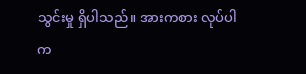သွင်းမှု ရှိပါသည်။ အားကစား လုပ်ပါက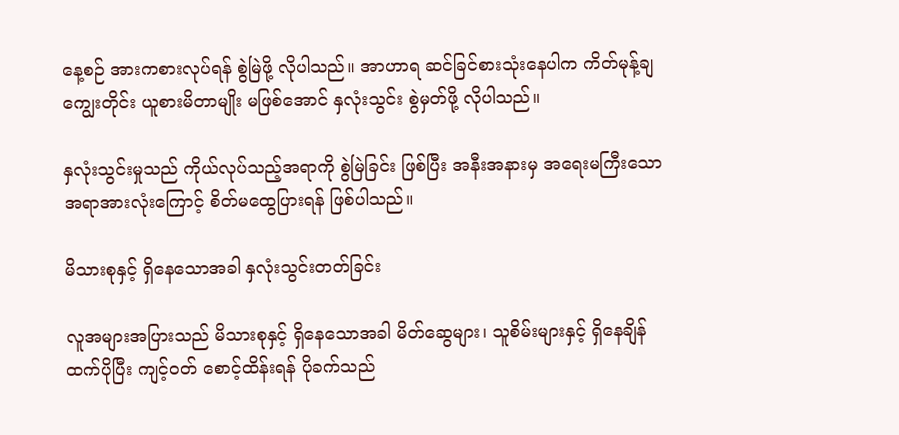နေ့စဉ် အားကစားလုပ်ရန် စွဲမြဲဖို့ လိုပါသည်။ အာဟာရ ဆင်ခြင်စားသုံးနေပါက ကိတ်မုန့်ချကျွေးတိုင်း ယူစားမိတာမျိုး မဖြစ်အောင် နှလုံးသွင်း စွဲမှတ်ဖို့ လိုပါသည်။

နှလုံးသွင်းမှုသည် ကိုယ်လုပ်သည့်အရာကို စွဲမြဲခြင်း ဖြစ်ပြီး အနီးအနားမှ အရေးမကြီးသော အရာအားလုံးကြောင့် စိတ်မထွေပြားရန် ဖြစ်ပါသည်။

မိသားစုနှင့် ရှိနေသောအခါ နှလုံးသွင်းတတ်ခြင်း

လူအများအပြားသည် မိသားစုနှင့် ရှိနေသောအခါ မိတ်ဆွေများ၊ သူစိမ်းများနှင့် ရှိနေချိန်ထက်ပိုပြီး ကျင့်ဝတ် စောင့်ထိန်းရန် ပိုခက်သည်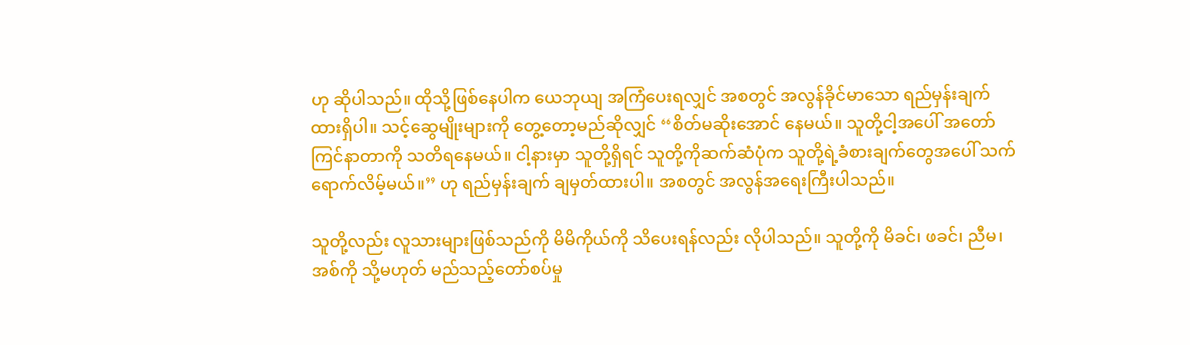ဟု ဆိုပါသည်။ ထိုသို့ဖြစ်နေပါက ယေဘုယျ အကြံပေးရလျှင် အစတွင် အလွန်ခိုင်မာသော ရည်မှန်းချက် ထားရှိပါ။ သင့်ဆွေမျိုးများကို တွေ့တော့မည်ဆိုလျှင် ‘‘စိတ်မဆိုးအောင် နေမယ်။ သူတို့ငါ့အပေါ် အတော်ကြင်နာတာကို သတိရနေမယ်။ ငါ့နားမှာ သူတို့ရှိရင် သူတို့ကိုဆက်ဆံပုံက သူတို့ရဲ့ခံစားချက်တွေအပေါ် သက်ရောက်လိမ့်မယ်။’’ ဟု ရည်မှန်းချက် ချမှတ်ထားပါ။ အစတွင် အလွန်အရေးကြီးပါသည်။

သူတို့လည်း လူသားများဖြစ်သည်ကို မိမိကိုယ်ကို သိပေးရန်လည်း လိုပါသည်။ သူတို့ကို မိခင်၊ ဖခင်၊ ညီမ၊ အစ်ကို သို့မဟုတ် မည်သည့်တော်စပ်မှု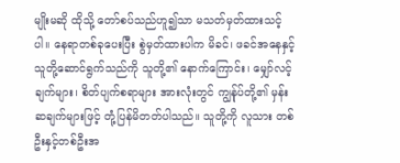မျိုးမဆို ထိုသို့ တော်စပ်သည်ဟူ၍သာ မသတ်မှတ်ထားသင့်ပါ။ နေရာတစ်ခုပေးပြီး စွဲမှတ်ထားပါက မိခင်၊ ဖခင်အနေနှင့် သူတို့ဆောင်ရွက်သည်ကို သူတို့၏ နောက်ကြောင်း၊ မျှော်လင့်ချက်များ၊ စိတ်ပျက်စရာများ အားလုံးတွင် ကျွန်ုပ်တို့၏ မှန်းဆချက်များဖြင့် တုံ့ပြန်မိတတ်ပါသည်။ သူတို့ကို လူသား တစ်ဦးနှင့်တစ်ဦးအ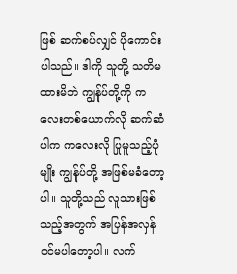ဖြစ် ဆက်စပ်လျှင် ပိုကောင်းပါသည်။ ဒါကို သူတို့ သတိမထားမိဘဲ ကျွန်ုပ်တို့ကို ကလေးတစ်ယောက်လို ဆက်ဆံပါက ကလေးလို ပြုမူသည့်ပုံမျိုး ကျွန်ုပ်တို့ အဖြစ်မခံတော့ပါ။ သူတို့သည် လူသားဖြစ်သည့်အတွက် အပြန်အလှန် ဝင်မပါတော့ပါ။ လက်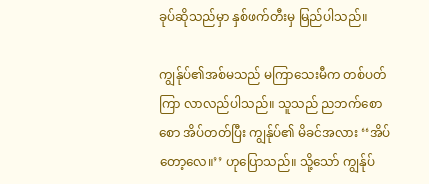ခုပ်ဆိုသည်မှာ နှစ်ဖက်တီးမှ မြည်ပါသည်။

ကျွန်ုပ်၏အစ်မသည် မကြာသေးမီက တစ်ပတ်ကြာ လာလည်ပါသည်။ သူသည် ညဘက်စောစော အိပ်တတ်ပြီး ကျွန်ုပ်၏ မိခင်အလား ‘‘အိပ်တော့လေ။’’ ဟုပြောသည်။ သို့သော် ကျွန်ုပ်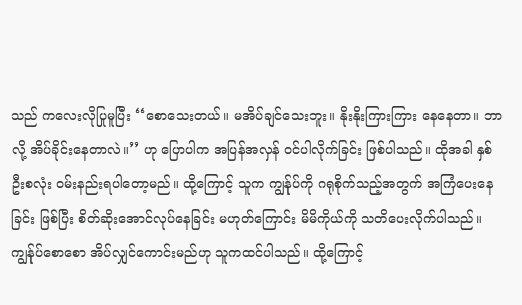သည် ကလေးလိုပြုမူပြီး ‘‘စောသေးတယ်။ မအိပ်ချင်သေးဘူး။ နိုးနိုးကြားကြား နေနေတာ။ ဘာလို့ အိပ်ခိုင်းနေတာလဲ။’’ ဟု ပြောပါက အပြန်အလှန် ဝင်ပါလိုက်ခြင်း ဖြစ်ပါသည်။ ထိုအခါ နှစ်ဦးစလုံး ဝမ်းနည်းရပါတော့မည်။ ထို့ကြောင့် သူက ကျွန်ုပ်ကို ဂရုစိုက်သည့်အတွက် အကြံပေးနေခြင်း ဖြစ်ပြီး စိတ်ဆိုးအောင်လုပ်နေခြင်း မဟုတ်ကြောင်း မိမိကိုယ်ကို သတိပေးလိုက်ပါသည်။ ကျွန်ုပ်စောစော အိပ်လျှင်ကောင်းမည်ဟု သူကထင်ပါသည်။ ထို့ကြောင့်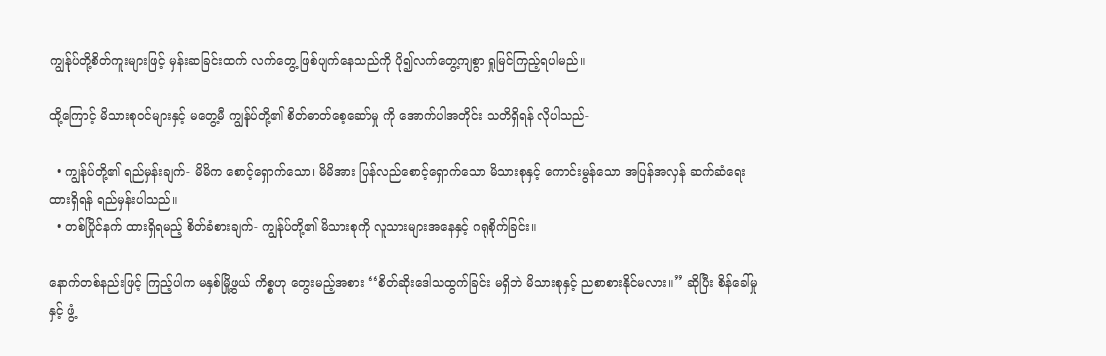ကျွန်ုပ်တို့စိတ်ကူးများဖြင့် မှန်းဆခြင်းထက် လက်တွေ့ ဖြစ်ပျက်နေသည်ကို ပို၍လက်တွေ့ကျစွာ ရှုမြင်ကြည့်ရပါမည်။

ထို့ကြောင့် မိသားစုဝင်များနှင့် မတွေ့မီ ကျွန်ုပ်တို့၏ စိတ်ဓာတ်စေ့ဆော်မှု ကို အောက်ပါအတိုင်း သတိရှိရန် လိုပါသည်-

  • ကျွန်ုပ်တို့၏ ရည်မှန်းချက်- မိမိက စောင့်ရှောက်သော၊ မိမိအား ပြန်လည်စောင့်ရှောက်သော မိသားစုနှင့် ကောင်းမွန်သော အပြန်အလှန် ဆက်ဆံရေးထားရှိရန် ရည်မှန်းပါသည်။
  • တစ်ပြိုင်နက် ထားရှိရမည့် စိတ်ခံစားချက်- ကျွန်ုပ်တို့၏ မိသားစုကို လူသားများအနေနှင့် ဂရုစိုက်ခြင်း။

နောက်တစ်နည်းဖြင့် ကြည့်ပါက မနှစ်မြို့ဖွယ် ကိစ္စဟု တွေးမည့်အစား ‘‘စိတ်ဆိုးဒေါသထွက်ခြင်း မရှိဘဲ မိသားစုနှင့် ညစာစားနိုင်မလား။’’ ဆိုပြီး စိန်ခေါ်မှုနှင့် ဖွံ့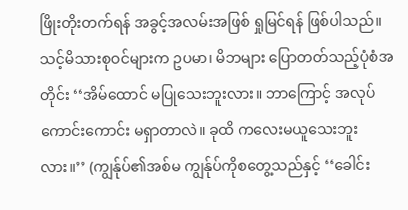ဖြိုးတိုးတက်ရန် အခွင့်အလမ်းအဖြစ် ရှုမြင်ရန် ဖြစ်ပါသည်။
သင့်မိသားစုဝင်များက ဥပမာ၊ မိဘများ ပြောတတ်သည့်ပုံစံအတိုင်း ‘‘အိမ်ထောင် မပြုသေးဘူးလား။ ဘာကြောင့် အလုပ်ကောင်းကောင်း မရှာတာလဲ။ ခုထိ ကလေးမယူသေးဘူးလား။’’ (ကျွန်ုပ်၏အစ်မ ကျွန်ုပ်ကိုစတွေ့သည်နှင့် ‘‘ခေါင်း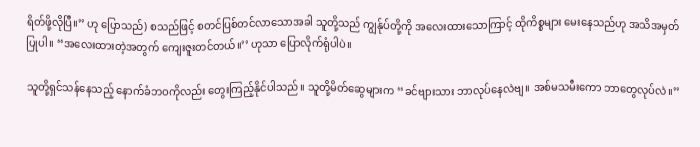ရိတ်ဖို့လိုပြီ။’’ ဟု ပြောသည်) စသည်ဖြင့် စတင်ပြစ်တင်လာသောအခါ သူတို့သည် ကျွန်ုပ်တို့ကို အလေးထားသောကြာင့် ထိုကိစ္စများ မေးနေသည်ဟု အသိအမှတ်ပြုပါ။ ‘‘အလေးထားတဲ့အတွက် ကျေးဇူးတင်တယ်။’’ ဟုသာ ပြောလိုက်ရုံပါပဲ။

သူတို့ရှင်သန်နေသည့် နောက်ခံဘဝကိုလည်း တွေးကြည့်နိုင်ပါသည်။ သူတို့မိတ်ဆွေများက ‘‘ခင်ဗျားသား ဘာလုပ်နေလဲဗျ။ အစ်မသမီးကော ဘာတွေလုပ်လဲ။’’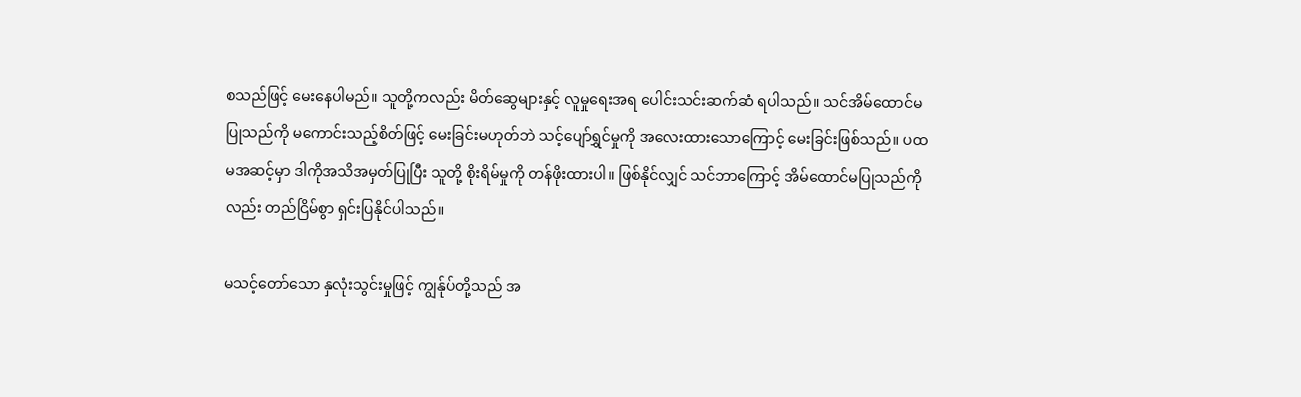စသည်ဖြင့် မေးနေပါမည်။ သူတို့ကလည်း မိတ်ဆွေများနှင့် လူမှုရေးအရ ပေါင်းသင်းဆက်ဆံ ရပါသည်။ သင်အိမ်ထောင်မပြုသည်ကို မကောင်းသည့်စိတ်ဖြင့် မေးခြင်းမဟုတ်ဘဲ သင့်ပျော်ရွှင်မှုကို အလေးထားသောကြောင့် မေးခြင်းဖြစ်သည်။ ပထမအဆင့်မှာ ဒါကိုအသိအမှတ်ပြုပြီး သူတို့ စိုးရိမ်မှုကို တန်ဖိုးထားပါ။ ဖြစ်နိုင်လျှင် သင်ဘာကြောင့် အိမ်ထောင်မပြုသည်ကိုလည်း တည်ငြိမ်စွာ ရှင်းပြနိုင်ပါသည်။

မသင့်တော်သော နှလုံးသွင်းမှုဖြင့် ကျွန်ုပ်တို့သည် အ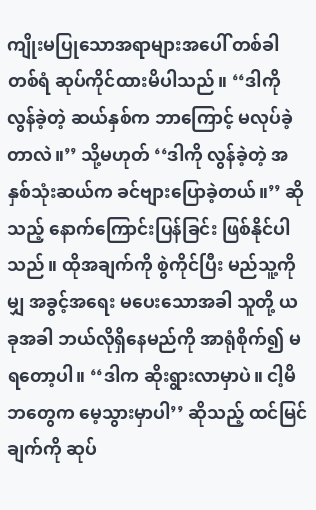ကျိုးမပြုသောအရာများအပေါ် တစ်ခါတစ်ရံ ဆုပ်ကိုင်ထားမိပါသည်။ ‘‘ဒါကို လွန်ခဲ့တဲ့ ဆယ်နှစ်က ဘာကြောင့် မလုပ်ခဲ့တာလဲ။’’ သို့မဟုတ် ‘‘ဒါကို လွန်ခဲ့တဲ့ အနှစ်သုံးဆယ်က ခင်ဗျားပြောခဲ့တယ်။’’ ဆိုသည့် နောက်ကြောင်းပြန်ခြင်း ဖြစ်နိုင်ပါသည်။ ထိုအချက်ကို စွဲကိုင်ပြီး မည်သူ့ကိုမျှ အခွင့်အရေး မပေးသောအခါ သူတို့ ယခုအခါ ဘယ်လိုရှိနေမည်ကို အာရုံစိုက်၍ မရတော့ပါ။ ‘‘ဒါက ဆိုးရွားလာမှာပဲ။ ငါ့မိဘတွေက မေ့သွားမှာပါ’’ ဆိုသည့် ထင်မြင်ချက်ကို ဆုပ်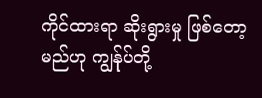ကိုင်ထားရာ ဆိုးရွားမှု ဖြစ်တော့မည်ဟု ကျွန်ုပ်တို့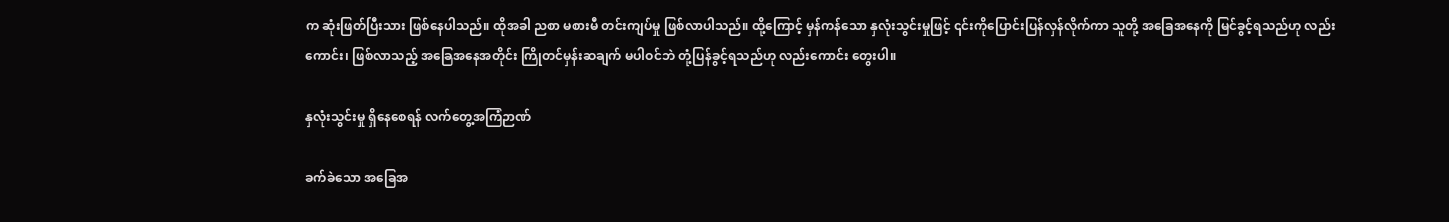က ဆုံးဖြတ်ပြီးသား ဖြစ်နေပါသည်။ ထိုအခါ ညစာ မစားမီ တင်းကျပ်မှု ဖြစ်လာပါသည်။ ထို့ကြောင့် မှန်ကန်သော နှလုံးသွင်းမှုဖြင့် ၎င်းကိုပြောင်းပြန်လှန်လိုက်ကာ သူတို့ အခြေအနေကို မြင်ခွင့်ရသည်ဟု လည်းကောင်း၊ ဖြစ်လာသည့် အခြေအနေအတိုင်း ကြိုတင်မှန်းဆချက် မပါဝင်ဘဲ တုံ့ပြန်ခွင့်ရသည်ဟု လည်းကောင်း တွေးပါ။

နှလုံးသွင်းမှု ရှိနေစေရန် လက်တွေ့အကြံဉာဏ်

ခက်ခဲသော အခြေအ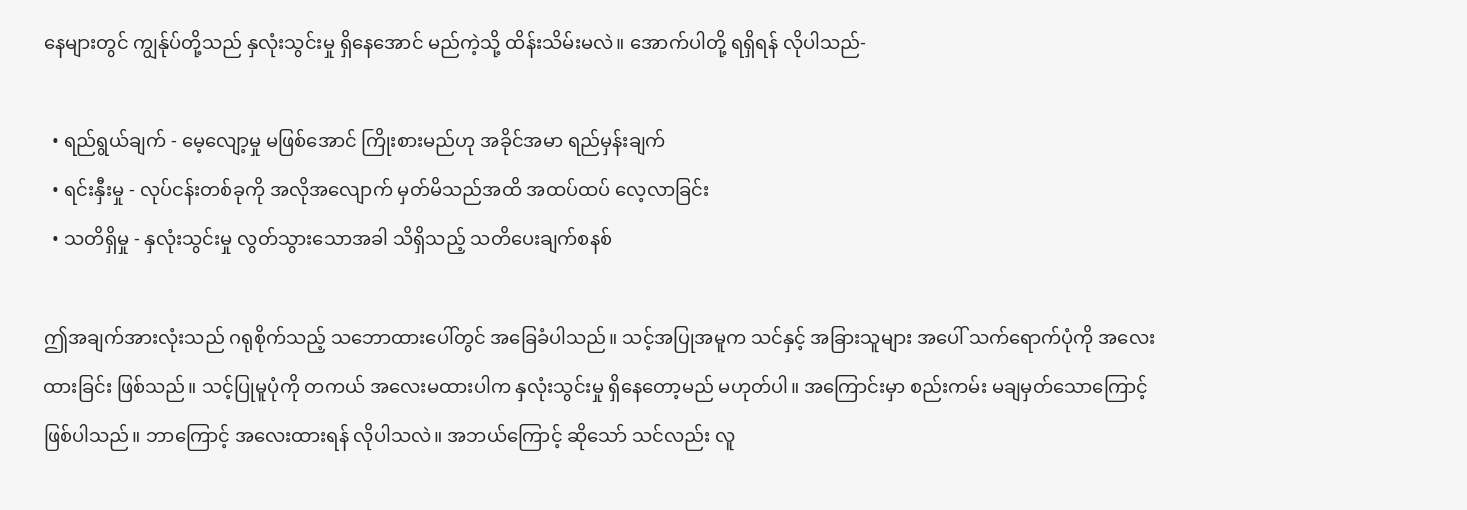နေများတွင် ကျွန်ုပ်တို့သည် နှလုံးသွင်းမှု ရှိနေအောင် မည်ကဲ့သို့ ထိန်းသိမ်းမလဲ။ အောက်ပါတို့ ရရှိရန် လိုပါသည်-

  • ရည်ရွယ်ချက် - မေ့လျော့မှု မဖြစ်အောင် ကြိုးစားမည်ဟု အခိုင်အမာ ရည်မှန်းချက်
  • ရင်းနှီးမှု - လုပ်ငန်းတစ်ခုကို အလိုအလျောက် မှတ်မိသည်အထိ အထပ်ထပ် လေ့လာခြင်း
  • သတိရှိမှု - နှလုံးသွင်းမှု လွတ်သွားသောအခါ သိရှိသည့် သတိပေးချက်စနစ်

ဤအချက်အားလုံးသည် ဂရုစိုက်သည့် သဘောထားပေါ်တွင် အခြေခံပါသည်။ သင့်အပြုအမူက သင်နှင့် အခြားသူများ အပေါ် သက်ရောက်ပုံကို အလေးထားခြင်း ဖြစ်သည်။ သင့်ပြုမူပုံကို တကယ် အလေးမထားပါက နှလုံးသွင်းမှု ရှိနေတော့မည် မဟုတ်ပါ။ အကြောင်းမှာ စည်းကမ်း မချမှတ်သောကြောင့် ဖြစ်ပါသည်။ ဘာကြောင့် အလေးထားရန် လိုပါသလဲ။ အဘယ်ကြောင့် ဆိုသော် သင်လည်း လူ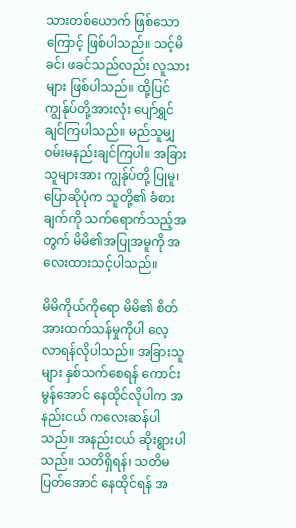သားတစ်ယောက် ဖြစ်သောကြောင့် ဖြစ်ပါသည်။ သင့်မိခင်၊ ဖခင်သည်လည်း လူသားများ ဖြစ်ပါသည်။ ထို့ပြင် ကျွန်ုပ်တို့အားလုံး ပျော်ရွှင်ချင်ကြပါသည်။ မည်သူမျှ ဝမ်းမနည်းချင်ကြပါ။ အခြားသူများအား ကျွန်ုပ်တို့ ပြုမူ၊ ပြောဆိုပုံက သူတို့၏ ခံစားချက်ကို သက်ရောက်သည့်အတွက် မိမိ၏အပြုအမူကို အလေးထားသင့်ပါသည်။

မိမိကိုယ်ကိုရော မိမိ၏ စိတ်အားထက်သန်မှုကိုပါ လေ့လာရန်လိုပါသည်။ အခြားသူများ နှစ်သက်စေရန် ကောင်းမွန်အောင် နေထိုင်လိုပါက အနည်းငယ် ကလေးဆန်ပါသည်။ အနည်းငယ် ဆိုးရွားပါသည်။ သတိရှိရန်၊ သတိမပြတ်အောင် နေထိုင်ရန် အ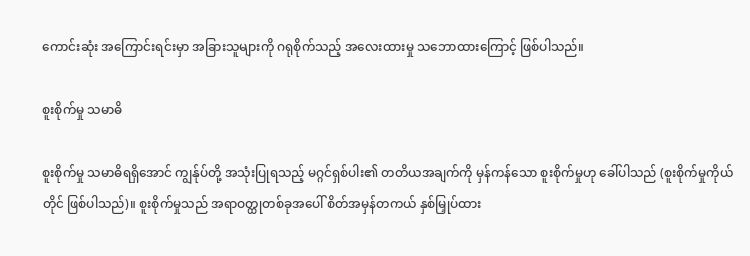ကောင်းဆုံး အကြောင်းရင်းမှာ အခြားသူများကို ဂရုစိုက်သည့် အလေးထားမှု သဘောထားကြောင့် ဖြစ်ပါသည်။

စူးစိုက်မှု သမာဓိ

စူးစိုက်မှု သမာဓိရရှိအောင် ကျွန်ုပ်တို့ အသုံးပြုရသည့် မဂ္ဂင်ရှစ်ပါး၏ တတိယအချက်ကို မှန်ကန်သော စူးစိုက်မှုဟု ခေါ်ပါသည် (စူးစိုက်မှုကိုယ်တိုင် ဖြစ်ပါသည်)။ စူးစိုက်မှုသည် အရာဝတ္ထုတစ်ခုအပေါ် စိတ်အမှန်တကယ် နှစ်မြှုပ်ထား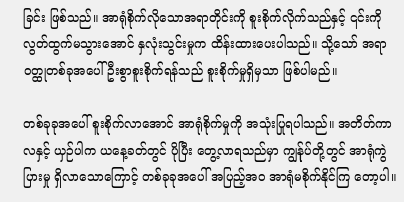ခြင်း ဖြစ်သည်။ အာရုံစိုက်လိုသောအရာတိုင်းကို စူးစိုက်လိုက်သည်နှင့် ၎င်းကိုလွတ်ထွက်မသွားအောင် နှလုံးသွင်းမှုက ထိန်းထားပေးပါသည်။ သို့သော် အရာဝတ္ထုတစ်ခုအပေါ် ဦးစွာစူးစိုက်ရန်သည် စူးစိုက်မှုရှိမှသာ ဖြစ်ပါမည်။

တစ်ခုခုအပေါ် စူးစိုက်လာအောင် အာရုံစိုက်မှုကို အသုံးပြုရပါသည်။ အတိတ်ကာလနှင့် ယှဉ်ပါက ယနေ့ခတ်တွင် ပိုပြီး တွေ့လာရသည်မှာ ကျွန်ုပ်တို့တွင် အာရုံကွဲပြားမှု ရှိလာသောကြောင့် တစ်ခုခုအပေါ် အပြည့်အဝ အာရုံမစိုက်နိုင်ကြ တော့ပါ။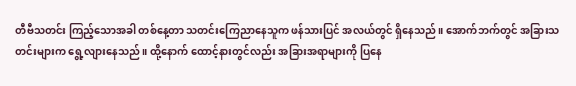တီဗီသတင်း ကြည့်သောအခါ တစ်နေ့တာ သတင်းကြေညာနေသူက ဖန်သားပြင် အလယ်တွင် ရှိနေသည်။ အောက်ဘက်တွင် အခြားသတင်းများက ရွေ့လျားနေသည်။ ထို့နောက် ထောင့်နားတွင်လည်း အခြားအရာများကို ပြနေ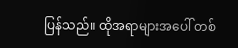ပြန်သည်။ ထိုအရာများအပေါ် တစ်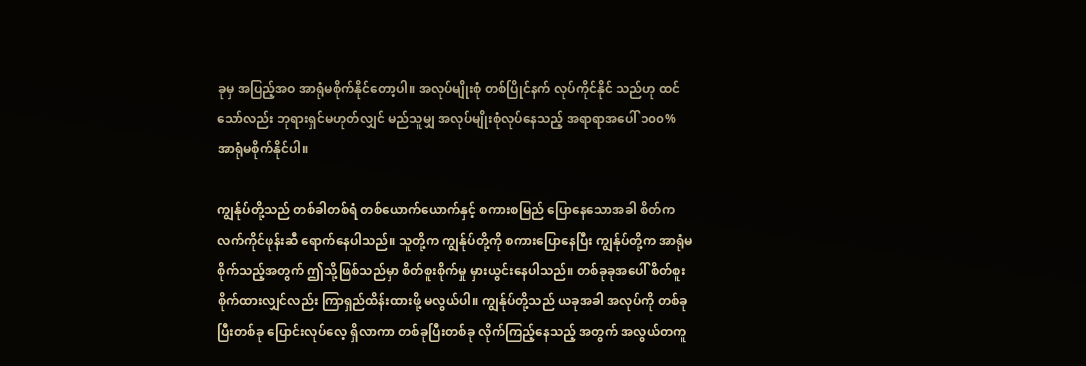ခုမှ အပြည့်အဝ အာရုံမစိုက်နိုင်တော့ပါ။ အလုပ်မျိုးစုံ တစ်ပြိုင်နက် လုပ်ကိုင်နိုင် သည်ဟု ထင်သော်လည်း ဘုရားရှင်မဟုတ်လျှင် မည်သူမျှ အလုပ်မျိုးစုံလုပ်နေသည့် အရာရာအပေါ် ၁၀၀% အာရုံမစိုက်နိုင်ပါ။

ကျွန်ုပ်တို့သည် တစ်ခါတစ်ရံ တစ်ယောက်ယောက်နှင့် စကားစမြည် ပြောနေသောအခါ စိတ်က လက်ကိုင်ဖုန်းဆီ ရောက်နေပါသည်။ သူတို့က ကျွန်ုပ်တို့ကို စကားပြောနေပြီး ကျွန်ုပ်တို့က အာရုံမစိုက်သည့်အတွက် ဤသို့ဖြစ်သည်မှာ စိတ်စူးစိုက်မှု မှားယွင်းနေပါသည်။ တစ်ခုခုအပေါ် စိတ်စူးစိုက်ထားလျှင်လည်း ကြာရှည်ထိန်းထားဖို့ မလွယ်ပါ။ ကျွန်ုပ်တို့သည် ယခုအခါ အလုပ်ကို တစ်ခုပြီးတစ်ခု ပြောင်းလုပ်လေ့ ရှိလာကာ တစ်ခုပြီးတစ်ခု လိုက်ကြည့်နေသည့် အတွက် အလွယ်တကူ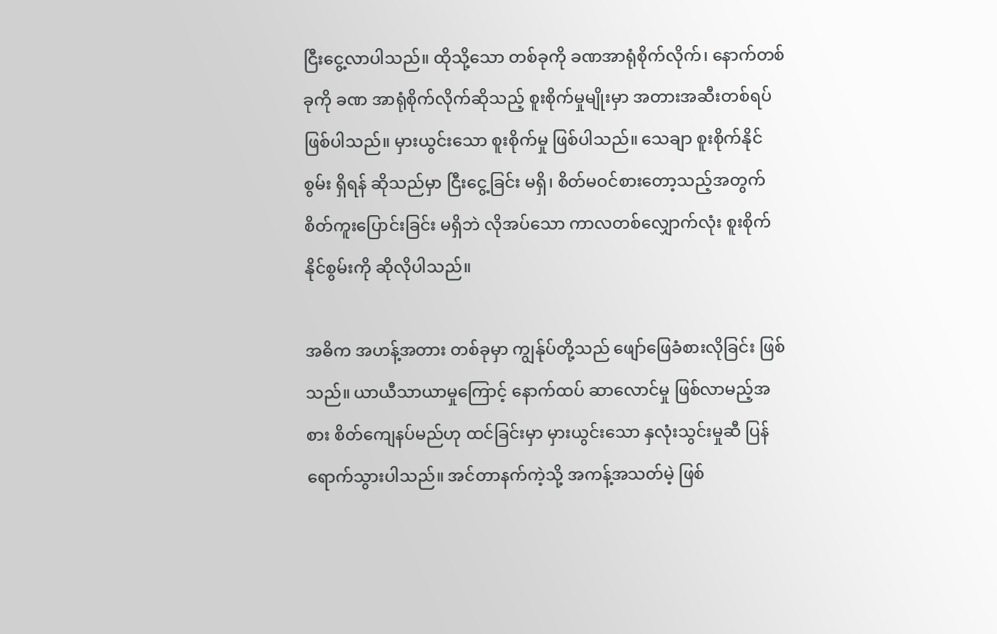ငြီးငွေ့လာပါသည်။ ထိုသို့သော တစ်ခုကို ခဏအာရုံစိုက်လိုက်၊ နောက်တစ်ခုကို ခဏ အာရုံစိုက်လိုက်ဆိုသည့် စူးစိုက်မှုမျိုးမှာ အတားအဆီးတစ်ရပ် ဖြစ်ပါသည်။ မှားယွင်းသော စူးစိုက်မှု ဖြစ်ပါသည်။ သေချာ စူးစိုက်နိုင်စွမ်း ရှိရန် ဆိုသည်မှာ ငြီးငွေ့ခြင်း မရှိ၊ စိတ်မဝင်စားတော့သည့်အတွက် စိတ်ကူးပြောင်းခြင်း မရှိဘဲ လိုအပ်သော ကာလတစ်လျှောက်လုံး စူးစိုက်နိုင်စွမ်းကို ဆိုလိုပါသည်။

အဓိက အဟန့်အတား တစ်ခုမှာ ကျွန်ုပ်တို့သည် ဖျော်ဖြေခံစားလိုခြင်း ဖြစ်သည်။ ယာယီသာယာမှုကြောင့် နောက်ထပ် ဆာလောင်မှု ဖြစ်လာမည့်အစား စိတ်ကျေနပ်မည်ဟု ထင်ခြင်းမှာ မှားယွင်းသော နှလုံးသွင်းမှုဆီ ပြန်ရောက်သွားပါသည်။ အင်တာနက်ကဲ့သို့ အကန့်အသတ်မဲ့ ဖြစ်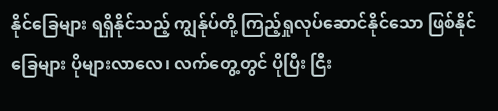နိုင်ခြေများ ရရှိနိုင်သည့် ကျွန်ုပ်တို့ ကြည့်ရှုလုပ်ဆောင်နိုင်သော ဖြစ်နိုင်ခြေများ ပိုများလာလေ၊ လက်တွေ့တွင် ပိုပြီး ငြီး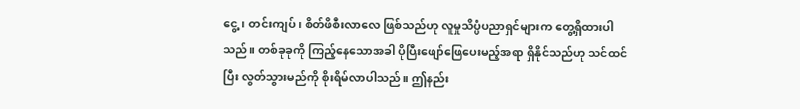ငွေ့၊ တင်းကျပ်၊ စိတ်ဖိစီးလာလေ ဖြစ်သည်ဟု လူမှုသိပ္ပံပညာရှင်များက တွေ့ရှိထားပါသည်။ တစ်ခုခုကို ကြည့်နေသောအခါ ပိုပြီးဖျော်ဖြေပေးမည့်အရာ ရှိနိုင်သည်ဟု သင်ထင်ပြီး လွတ်သွားမည်ကို စိုးရိမ်လာပါသည်။ ဤနည်း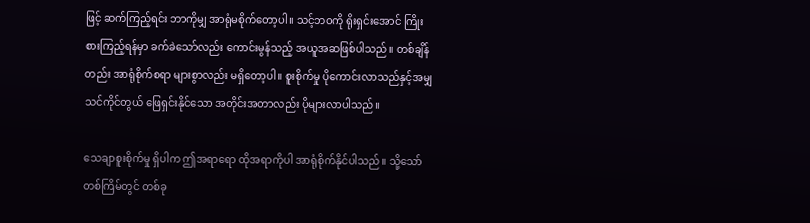ဖြင့် ဆက်ကြည့်ရင်း ဘာကိုမျှ အာရုံမစိုက်တော့ပါ။ သင့်ဘဝကို ရိုးရှင်းအောင် ကြိုးစားကြည့်ရန်မှာ ခက်ခဲသော်လည်း ကောင်းမွန်သည့် အယူအဆဖြစ်ပါသည်။ တစ်ချိန်တည်း အာရုံစိုက်စရာ များစွာလည်း မရှိတော့ပါ။ စူးစိုက်မှု ပိုကောင်းလာသည်နှင့်အမျှ သင်ကိုင်တွယ် ဖြေရှင်းနိုင်သော အတိုင်းအတာလည်း ပိုများလာပါသည်။

သေချာစူးစိုက်မှု ရှိပါက ဤအရာရော ထိုအရာကိုပါ အာရုံစိုက်နိုင်ပါသည်။ သို့သော် တစ်ကြိမ်တွင် တစ်ခု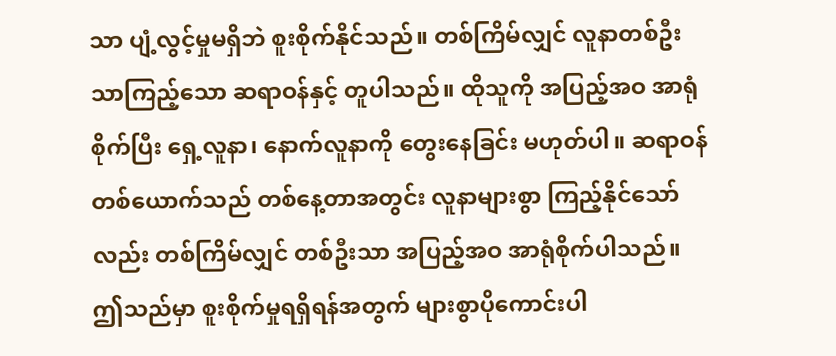သာ ပျံ့လွင့်မှုမရှိဘဲ စူးစိုက်နိုင်သည်။ တစ်ကြိမ်လျှင် လူနာတစ်ဦးသာကြည့်သော ဆရာဝန်နှင့် တူပါသည်။ ထိုသူကို အပြည့်အဝ အာရုံစိုက်ပြီး ရှေ့လူနာ၊ နောက်လူနာကို တွေးနေခြင်း မဟုတ်ပါ။ ဆရာဝန် တစ်ယောက်သည် တစ်နေ့တာအတွင်း လူနာများစွာ ကြည့်နိုင်သော်လည်း တစ်ကြိမ်လျှင် တစ်ဦးသာ အပြည့်အဝ အာရုံစိုက်ပါသည်။ ဤသည်မှာ စူးစိုက်မှုရရှိရန်အတွက် များစွာပိုကောင်းပါ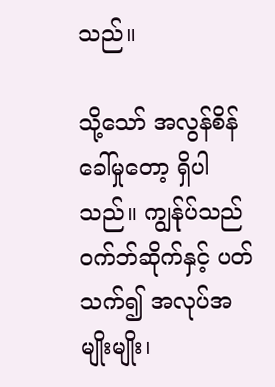သည်။

သို့သော် အလွန်စိန်ခေါ်မှုတော့ ရှိပါသည်။ ကျွန်ုပ်သည် ဝက်ဘ်ဆိုက်နှင့် ပတ်သက်၍ အလုပ်အမျိုးမျိုး၊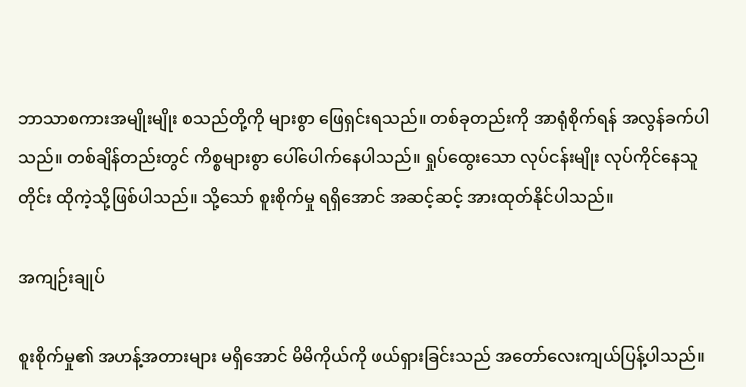ဘာသာစကားအမျိုးမျိုး စသည်တို့ကို များစွာ ဖြေရှင်းရသည်။ တစ်ခုတည်းကို အာရုံစိုက်ရန် အလွန်ခက်ပါသည်။ တစ်ချိန်တည်းတွင် ကိစ္စများစွာ ပေါ်ပေါက်နေပါသည်။ ရှုပ်ထွေးသော လုပ်ငန်းမျိုး လုပ်ကိုင်နေသူတိုင်း ထိုကဲ့သို့ဖြစ်ပါသည်။ သို့သော် စူးစိုက်မှု ရရှိအောင် အဆင့်ဆင့် အားထုတ်နိုင်ပါသည်။

အကျဉ်းချုပ်

စူးစိုက်မှု၏ အဟန့်အတားများ မရှိအောင် မိမိကိုယ်ကို ဖယ်ရှားခြင်းသည် အတော်လေးကျယ်ပြန့်ပါသည်။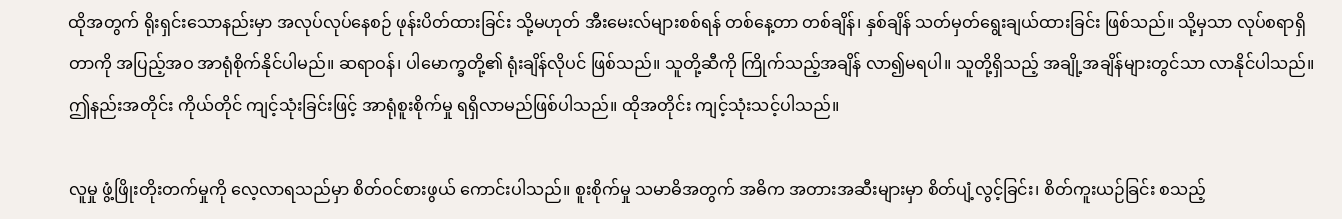ထိုအတွက် ရိုးရှင်းသောနည်းမှာ အလုပ်လုပ်နေစဉ် ဖုန်းပိတ်ထားခြင်း သို့မဟုတ် အီးမေးလ်များစစ်ရန် တစ်နေ့တာ တစ်ချိန်၊ နှစ်ချိန် သတ်မှတ်ရွေးချယ်ထားခြင်း ဖြစ်သည်။ သို့မှသာ လုပ်စရာရှိတာကို အပြည့်အဝ အာရုံစိုက်နိုင်ပါမည်။ ဆရာဝန်၊ ပါမောက္ခတို့၏ ရုံးချိန်လိုပင် ဖြစ်သည်။ သူတို့ဆီကို ကြိုက်သည့်အချိန် လာ၍မရပါ။ သူတို့ရှိသည့် အချို့အချိန်များတွင်သာ လာနိုင်ပါသည်။ ဤနည်းအတိုင်း ကိုယ်တိုင် ကျင့်သုံးခြင်းဖြင့် အာရုံစူးစိုက်မှု ရရှိလာမည်ဖြစ်ပါသည်။ ထိုအတိုင်း ကျင့်သုံးသင့်ပါသည်။

လူမှု ဖွံ့ဖြိုးတိုးတက်မှုကို လေ့လာရသည်မှာ စိတ်ဝင်စားဖွယ် ကောင်းပါသည်။ စူးစိုက်မှု သမာဓိအတွက် အဓိက အတားအဆီးများမှာ စိတ်ပျံ့လွင့်ခြင်း၊ စိတ်ကူးယဉ်ခြင်း စသည့်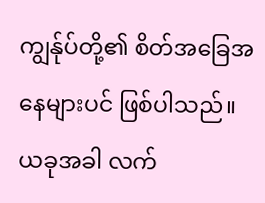ကျွန်ုပ်တို့၏ စိတ်အခြေအနေများပင် ဖြစ်ပါသည်။ ယခုအခါ လက်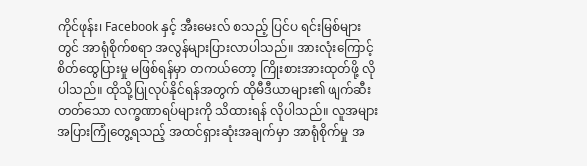ကိုင်ဖုန်း၊ Facebook နှင့် အီးမေးလ် စသည့် ပြင်ပ ရင်းမြစ်များတွင် အာရုံစိုက်စရာ အလွန်များပြားလာပါသည်။ အားလုံးကြောင့် စိတ်ထွေပြားမှု မဖြစ်ရန်မှာ တကယ်တော့ ကြိုးစားအားထုတ်ဖို့ လိုပါသည်။ ထိုသို့ပြုလုပ်နိုင်ရန်အတွက် ထိုမီဒီယာများ၏ ဖျက်ဆီးတတ်သော လက္ခဏာရပ်များကို သိထားရန် လိုပါသည်။ လူအများအပြားကြုံတွေ့ရသည့် အထင်ရှားဆုံးအချက်မှာ အာရုံစိုက်မှု အ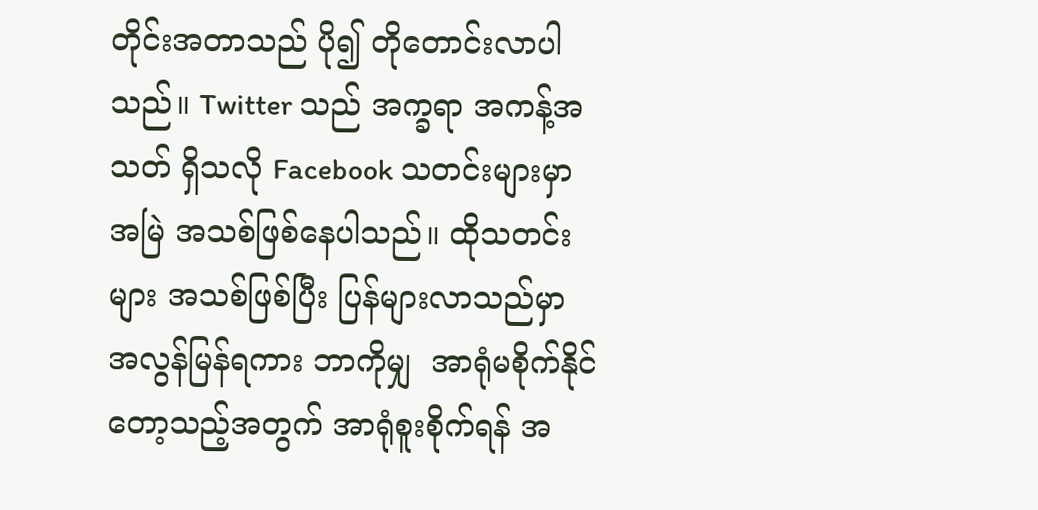တိုင်းအတာသည် ပို၍ တိုတောင်းလာပါသည်။ Twitter သည် အက္ခရာ အကန့်အသတ် ရှိသလို Facebook သတင်းများမှာ အမြဲ အသစ်ဖြစ်နေပါသည်။ ထိုသတင်းများ အသစ်ဖြစ်ပြီး ပြန်များလာသည်မှာ အလွန်မြန်ရကား ဘာကိုမျှ  အာရုံမစိုက်နိုင်တော့သည့်အတွက် အာရုံစူးစိုက်ရန် အ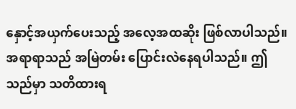နှောင့်အယှက်ပေးသည့် အလေ့အထဆိုး ဖြစ်လာပါသည်။ အရာရာသည် အမြဲတမ်း ပြောင်းလဲနေရပါသည်။ ဤသည်မှာ သတိထားရ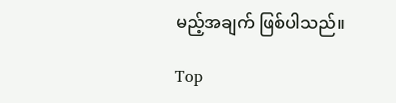မည့်အချက် ဖြစ်ပါသည်။

Top